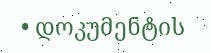• დოკუმენტის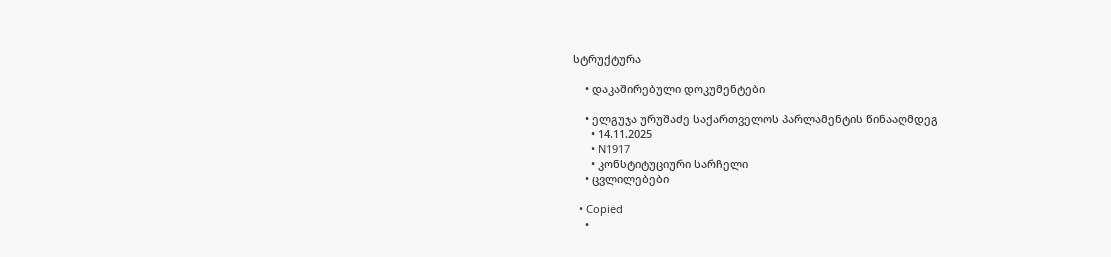სტრუქტურა

    • დაკაშირებული დოკუმენტები

    • ელგუჯა ურუშაძე საქართველოს პარლამენტის წინააღმდეგ
      • 14.11.2025
      • N1917
      • კონსტიტუციური სარჩელი
    • ცვლილებები

  • Copied
    •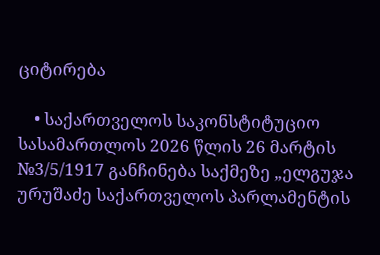ციტირება

    • საქართველოს საკონსტიტუციო სასამართლოს 2026 წლის 26 მარტის №3/5/1917 განჩინება საქმეზე „ელგუჯა ურუშაძე საქართველოს პარლამენტის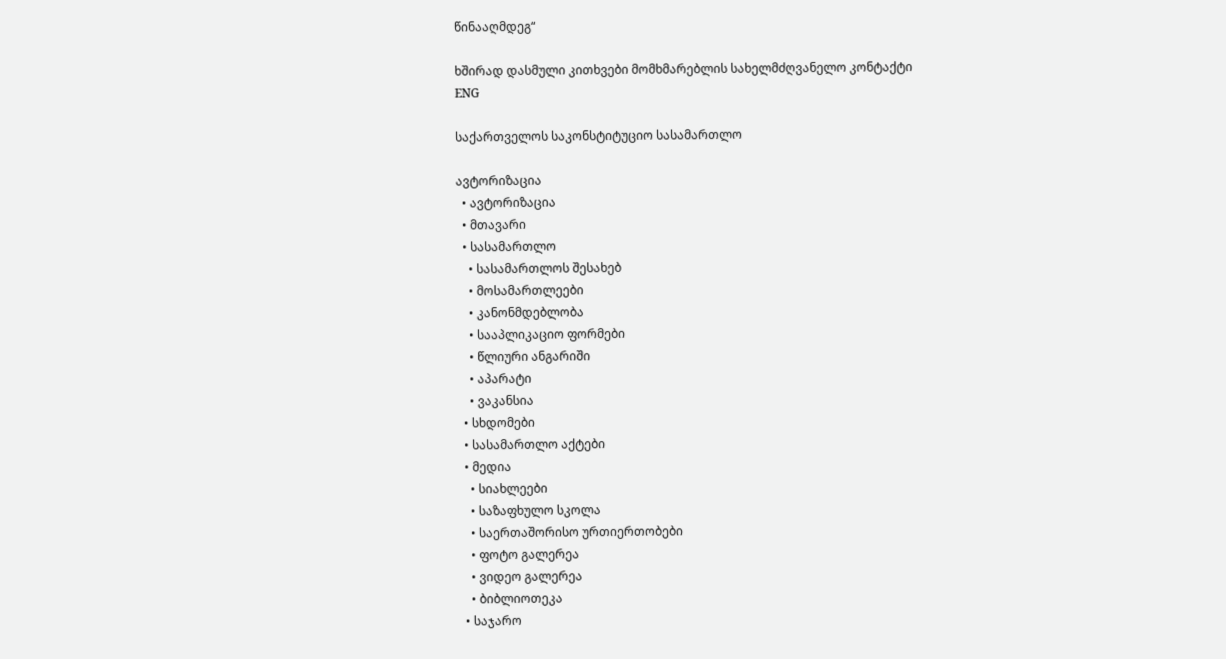წინააღმდეგ“

ხშირად დასმული კითხვები მომხმარებლის სახელმძღვანელო კონტაქტი
ENG

საქართველოს საკონსტიტუციო სასამართლო

ავტორიზაცია
  • ავტორიზაცია
  • მთავარი
  • სასამართლო
    • სასამართლოს შესახებ
    • მოსამართლეები
    • კანონმდებლობა
    • სააპლიკაციო ფორმები
    • წლიური ანგარიში
    • აპარატი
    • ვაკანსია
  • სხდომები
  • სასამართლო აქტები
  • მედია
    • სიახლეები
    • საზაფხულო სკოლა
    • საერთაშორისო ურთიერთობები
    • ფოტო გალერეა
    • ვიდეო გალერეა
    • ბიბლიოთეკა
  • საჯარო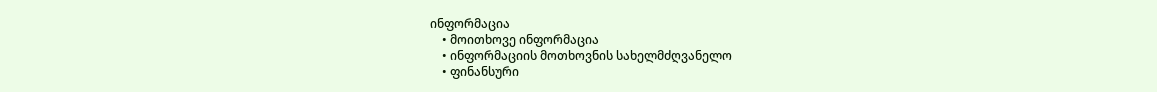ინფორმაცია
    • მოითხოვე ინფორმაცია
    • ინფორმაციის მოთხოვნის სახელმძღვანელო
    • ფინანსური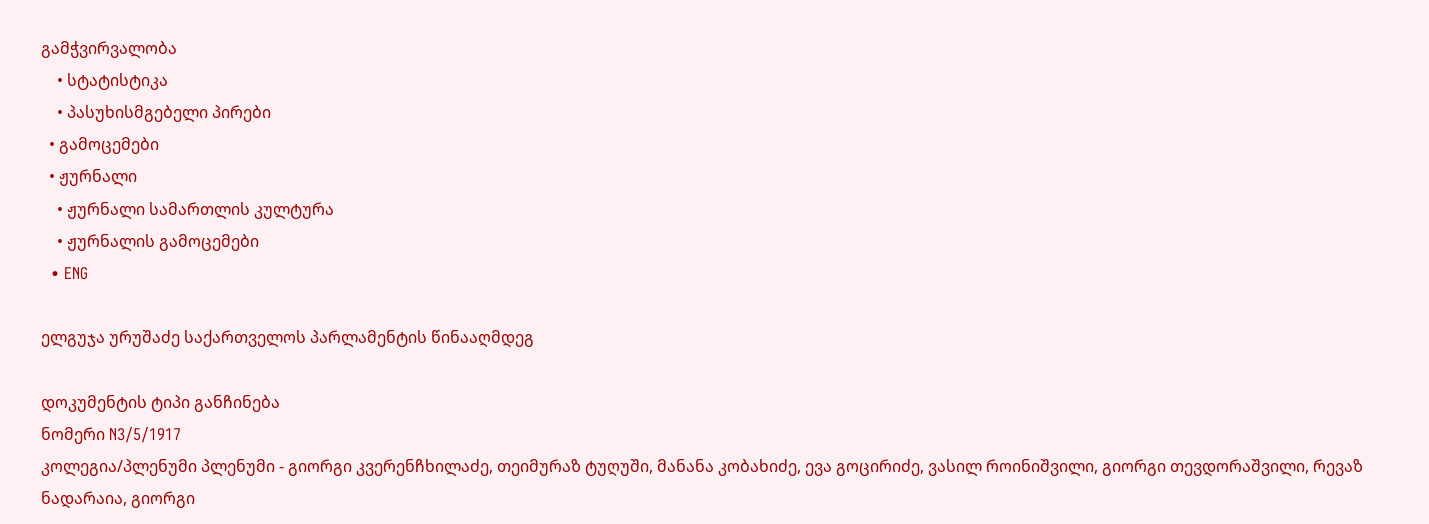გამჭვირვალობა
    • სტატისტიკა
    • პასუხისმგებელი პირები
  • გამოცემები
  • ჟურნალი
    • ჟურნალი სამართლის კულტურა
    • ჟურნალის გამოცემები
  • ENG

ელგუჯა ურუშაძე საქართველოს პარლამენტის წინააღმდეგ

დოკუმენტის ტიპი განჩინება
ნომერი N3/5/1917
კოლეგია/პლენუმი პლენუმი - გიორგი კვერენჩხილაძე, თეიმურაზ ტუღუში, მანანა კობახიძე, ევა გოცირიძე, ვასილ როინიშვილი, გიორგი თევდორაშვილი, რევაზ ნადარაია, გიორგი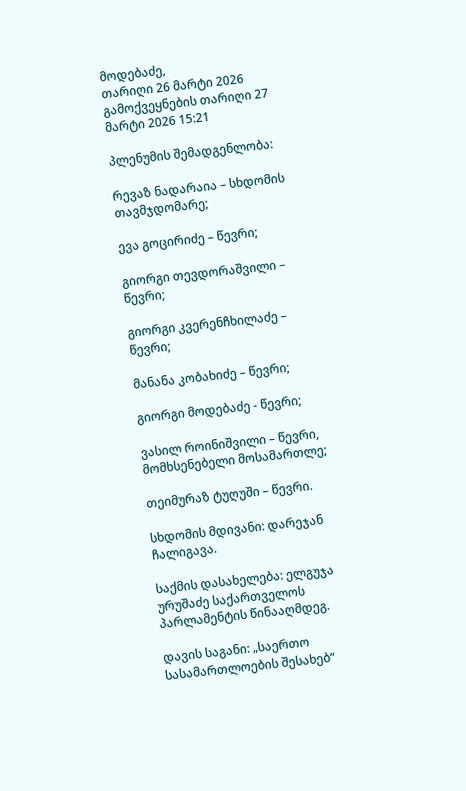მოდებაძე,
თარიღი 26 მარტი 2026
გამოქვეყნების თარიღი 27 მარტი 2026 15:21

პლენუმის შემადგენლობა:

რევაზ ნადარაია – სხდომის თავმჯდომარე;

ევა გოცირიძე – წევრი;

გიორგი თევდორაშვილი – წევრი;

გიორგი კვერენჩხილაძე – წევრი;

მანანა კობახიძე – წევრი;

გიორგი მოდებაძე - წევრი;

ვასილ როინიშვილი – წევრი, მომხსენებელი მოსამართლე;

თეიმურაზ ტუღუში – წევრი.

სხდომის მდივანი: დარეჯან ჩალიგავა.

საქმის დასახელება: ელგუჯა ურუშაძე საქართველოს პარლამენტის წინააღმდეგ.

დავის საგანი: „საერთო სასამართლოების შესახებ“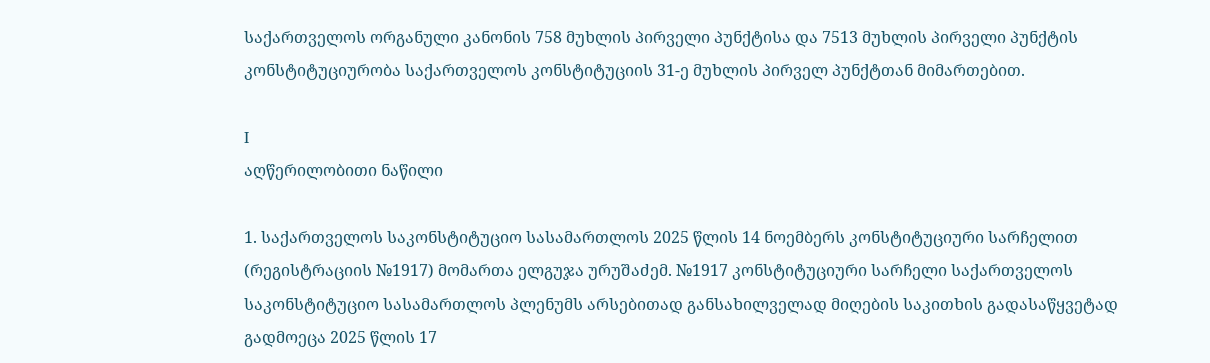საქართველოს ორგანული კანონის 758 მუხლის პირველი პუნქტისა და 7513 მუხლის პირველი პუნქტის კონსტიტუციურობა საქართველოს კონსტიტუციის 31-ე მუხლის პირველ პუნქტთან მიმართებით.

I
აღწერილობითი ნაწილი

1. საქართველოს საკონსტიტუციო სასამართლოს 2025 წლის 14 ნოემბერს კონსტიტუციური სარჩელით (რეგისტრაციის №1917) მომართა ელგუჯა ურუშაძემ. №1917 კონსტიტუციური სარჩელი საქართველოს საკონსტიტუციო სასამართლოს პლენუმს არსებითად განსახილველად მიღების საკითხის გადასაწყვეტად გადმოეცა 2025 წლის 17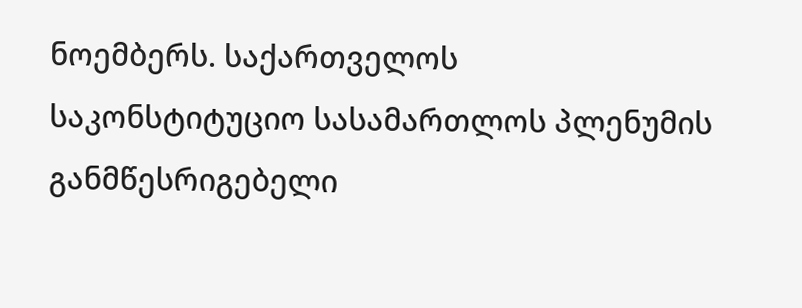ნოემბერს. საქართველოს საკონსტიტუციო სასამართლოს პლენუმის განმწესრიგებელი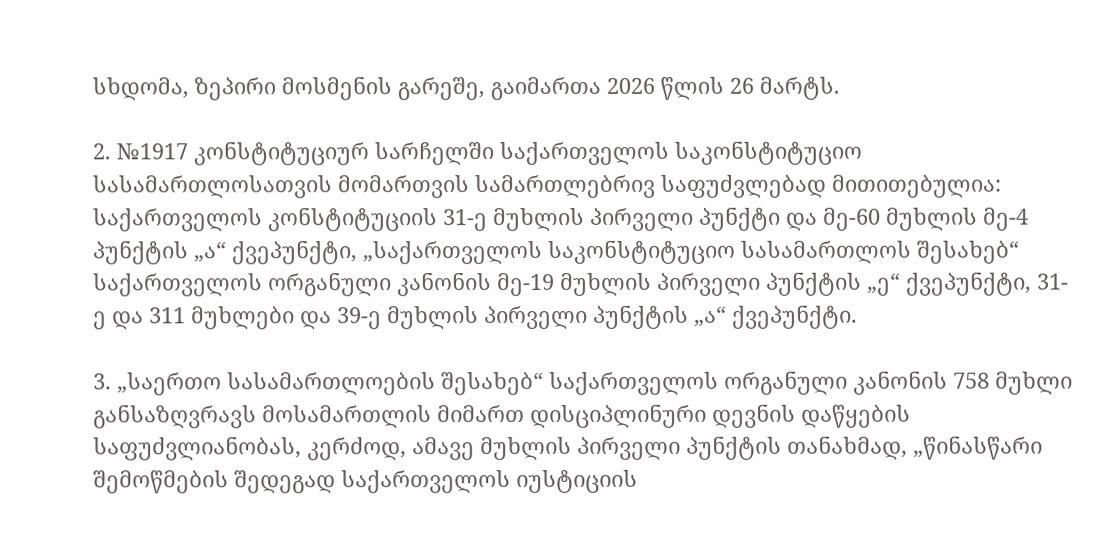სხდომა, ზეპირი მოსმენის გარეშე, გაიმართა 2026 წლის 26 მარტს.

2. №1917 კონსტიტუციურ სარჩელში საქართველოს საკონსტიტუციო სასამართლოსათვის მომართვის სამართლებრივ საფუძვლებად მითითებულია: საქართველოს კონსტიტუციის 31-ე მუხლის პირველი პუნქტი და მე-60 მუხლის მე-4 პუნქტის „ა“ ქვეპუნქტი, „საქართველოს საკონსტიტუციო სასამართლოს შესახებ“ საქართველოს ორგანული კანონის მე-19 მუხლის პირველი პუნქტის „ე“ ქვეპუნქტი, 31-ე და 311 მუხლები და 39-ე მუხლის პირველი პუნქტის „ა“ ქვეპუნქტი.

3. „საერთო სასამართლოების შესახებ“ საქართველოს ორგანული კანონის 758 მუხლი განსაზღვრავს მოსამართლის მიმართ დისციპლინური დევნის დაწყების საფუძვლიანობას, კერძოდ, ამავე მუხლის პირველი პუნქტის თანახმად, „წინასწარი შემოწმების შედეგად საქართველოს იუსტიციის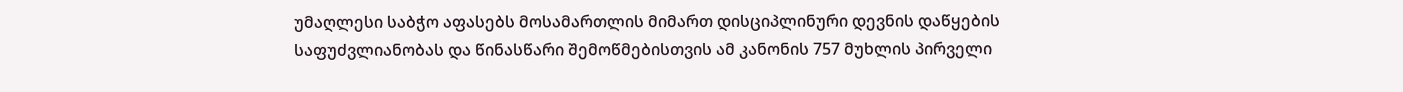უმაღლესი საბჭო აფასებს მოსამართლის მიმართ დისციპლინური დევნის დაწყების საფუძვლიანობას და წინასწარი შემოწმებისთვის ამ კანონის 757 მუხლის პირველი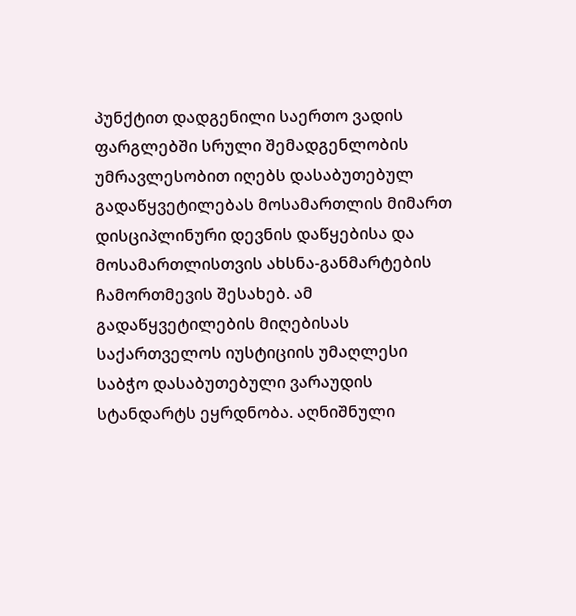პუნქტით დადგენილი საერთო ვადის ფარგლებში სრული შემადგენლობის უმრავლესობით იღებს დასაბუთებულ გადაწყვეტილებას მოსამართლის მიმართ დისციპლინური დევნის დაწყებისა და მოსამართლისთვის ახსნა-განმარტების ჩამორთმევის შესახებ. ამ გადაწყვეტილების მიღებისას საქართველოს იუსტიციის უმაღლესი საბჭო დასაბუთებული ვარაუდის სტანდარტს ეყრდნობა. აღნიშნული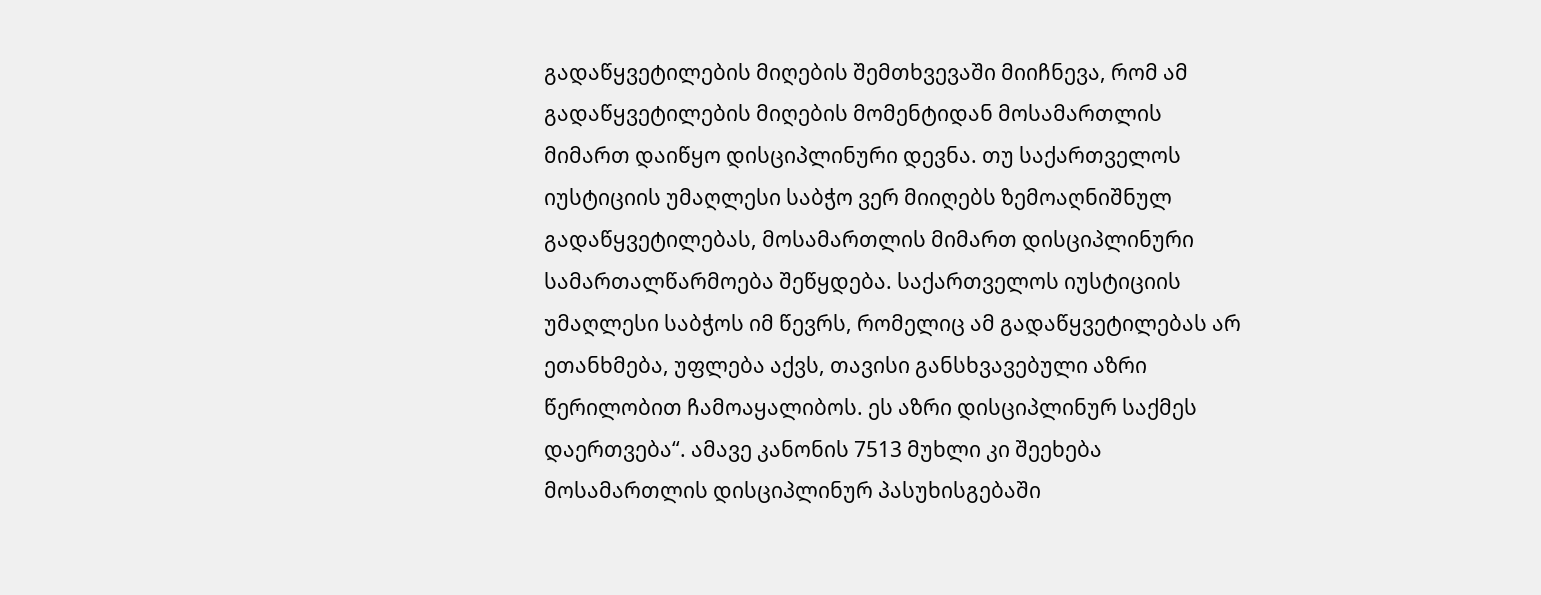გადაწყვეტილების მიღების შემთხვევაში მიიჩნევა, რომ ამ გადაწყვეტილების მიღების მომენტიდან მოსამართლის მიმართ დაიწყო დისციპლინური დევნა. თუ საქართველოს იუსტიციის უმაღლესი საბჭო ვერ მიიღებს ზემოაღნიშნულ გადაწყვეტილებას, მოსამართლის მიმართ დისციპლინური სამართალწარმოება შეწყდება. საქართველოს იუსტიციის უმაღლესი საბჭოს იმ წევრს, რომელიც ამ გადაწყვეტილებას არ ეთანხმება, უფლება აქვს, თავისი განსხვავებული აზრი წერილობით ჩამოაყალიბოს. ეს აზრი დისციპლინურ საქმეს დაერთვება“. ამავე კანონის 7513 მუხლი კი შეეხება მოსამართლის დისციპლინურ პასუხისგებაში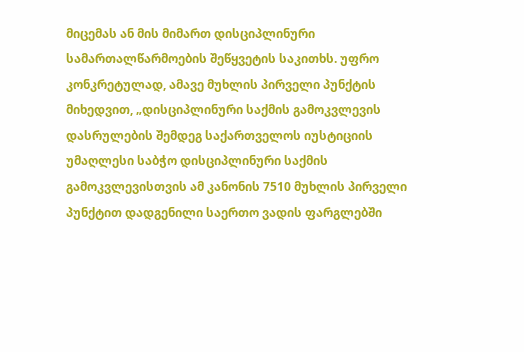მიცემას ან მის მიმართ დისციპლინური სამართალწარმოების შეწყვეტის საკითხს. უფრო კონკრეტულად, ამავე მუხლის პირველი პუნქტის მიხედვით, „დისციპლინური საქმის გამოკვლევის დასრულების შემდეგ საქართველოს იუსტიციის უმაღლესი საბჭო დისციპლინური საქმის გამოკვლევისთვის ამ კანონის 7510 მუხლის პირველი პუნქტით დადგენილი საერთო ვადის ფარგლებში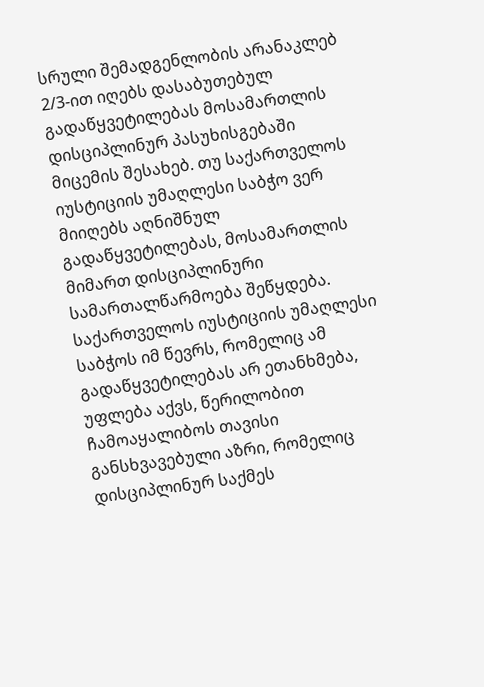სრული შემადგენლობის არანაკლებ 2/3-ით იღებს დასაბუთებულ გადაწყვეტილებას მოსამართლის დისციპლინურ პასუხისგებაში მიცემის შესახებ. თუ საქართველოს იუსტიციის უმაღლესი საბჭო ვერ მიიღებს აღნიშნულ გადაწყვეტილებას, მოსამართლის მიმართ დისციპლინური სამართალწარმოება შეწყდება. საქართველოს იუსტიციის უმაღლესი საბჭოს იმ წევრს, რომელიც ამ გადაწყვეტილებას არ ეთანხმება, უფლება აქვს, წერილობით ჩამოაყალიბოს თავისი განსხვავებული აზრი, რომელიც დისციპლინურ საქმეს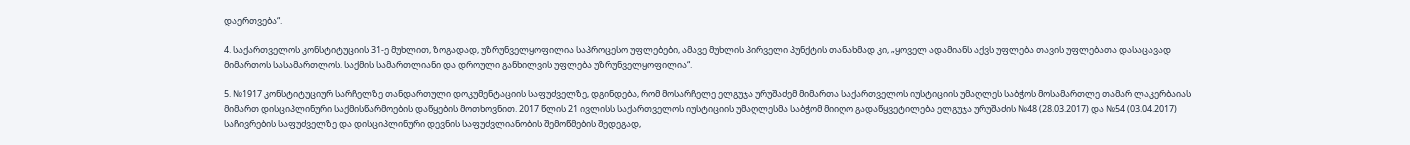დაერთვება“.

4. საქართველოს კონსტიტუციის 31-ე მუხლით, ზოგადად, უზრუნველყოფილია საპროცესო უფლებები, ამავე მუხლის პირველი პუნქტის თანახმად კი, „ყოველ ადამიანს აქვს უფლება თავის უფლებათა დასაცავად მიმართოს სასამართლოს. საქმის სამართლიანი და დროული განხილვის უფლება უზრუნველყოფილია“.

5. №1917 კონსტიტუციურ სარჩელზე თანდართული დოკუმენტაციის საფუძველზე, დგინდება, რომ მოსარჩელე ელგუჯა ურუშაძემ მიმართა საქართველოს იუსტიციის უმაღლეს საბჭოს მოსამართლე თამარ ლაკერბაიას მიმართ დისციპლინური საქმისწარმოების დაწყების მოთხოვნით. 2017 წლის 21 ივლისს საქართველოს იუსტიციის უმაღლესმა საბჭომ მიიღო გადაწყვეტილება ელგუჯა ურუშაძის №48 (28.03.2017) და №54 (03.04.2017) საჩივრების საფუძველზე და დისციპლინური დევნის საფუძვლიანობის შემოწმების შედეგად,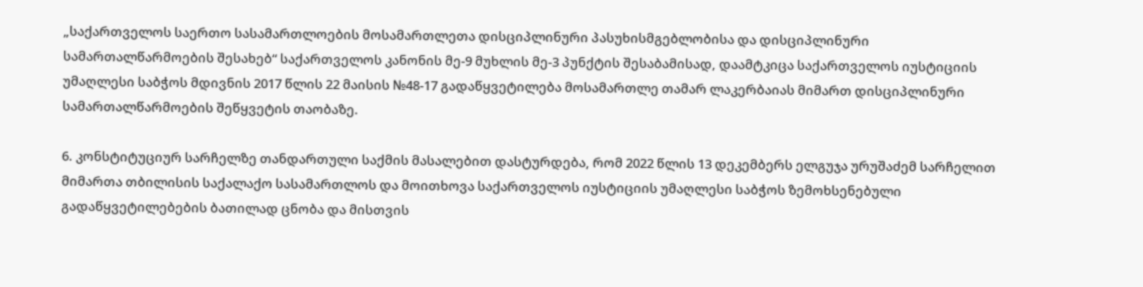„საქართველოს საერთო სასამართლოების მოსამართლეთა დისციპლინური პასუხისმგებლობისა და დისციპლინური სამართალწარმოების შესახებ“ საქართველოს კანონის მე-9 მუხლის მე-3 პუნქტის შესაბამისად, დაამტკიცა საქართველოს იუსტიციის უმაღლესი საბჭოს მდივნის 2017 წლის 22 მაისის №48-17 გადაწყვეტილება მოსამართლე თამარ ლაკერბაიას მიმართ დისციპლინური სამართალწარმოების შეწყვეტის თაობაზე.

6. კონსტიტუციურ სარჩელზე თანდართული საქმის მასალებით დასტურდება, რომ 2022 წლის 13 დეკემბერს ელგუჯა ურუშაძემ სარჩელით მიმართა თბილისის საქალაქო სასამართლოს და მოითხოვა საქართველოს იუსტიციის უმაღლესი საბჭოს ზემოხსენებული გადაწყვეტილებების ბათილად ცნობა და მისთვის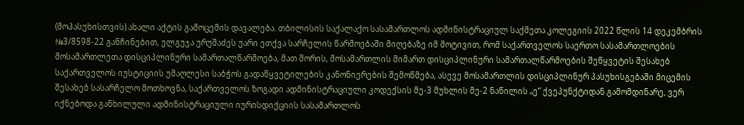(მოპასუხისთვის) ახალი აქტის გამოცემის დავალება. თბილისის საქალაქო სასამართლოს ადმინისტრაციულ საქმეთა კოლეგიის 2022 წლის 14 დეკემბრის №3/8598-22 განჩინებით, ელგუჯა ურუშაძეს უარი ეთქვა სარჩელის წარმოებაში მიღებაზე იმ მოტივით, რომ საქართველოს საერთო სასამართლოების მოსამართლეთა დისციპლინური სამართალწარმოება, მათ შორის, მოსამართლის მიმართ დისციპლინური სამართალწარმოების შეწყვეტის შესახებ საქართველოს იუსტიციის უმაღლესი საბჭოს გადაწყვეტილების კანონიერების შემოწმება, ასევე მოსამართლის დისციპლინურ პასუხისგებაში მიცემის შესახებ სასარჩელო მოთხოვნა, საქართველოს ზოგადი ადმინისტრაციული კოდექსის მე-3 მუხლის მე-2 ნაწილის „ე“ ქვეპუნქტიდან გამომდინარე, ვერ იქნებოდა განხილული ადმინისტრაციული იურისდიქციის სასამართლოს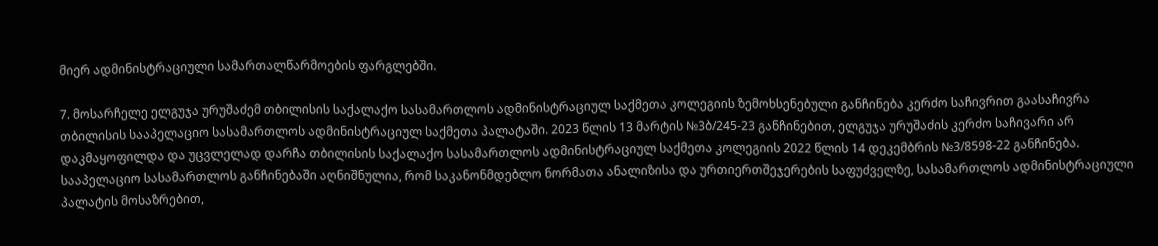მიერ ადმინისტრაციული სამართალწარმოების ფარგლებში.

7. მოსარჩელე ელგუჯა ურუშაძემ თბილისის საქალაქო სასამართლოს ადმინისტრაციულ საქმეთა კოლეგიის ზემოხსენებული განჩინება კერძო საჩივრით გაასაჩივრა თბილისის სააპელაციო სასამართლოს ადმინისტრაციულ საქმეთა პალატაში. 2023 წლის 13 მარტის №3ბ/245-23 განჩინებით, ელგუჯა ურუშაძის კერძო საჩივარი არ დაკმაყოფილდა და უცვლელად დარჩა თბილისის საქალაქო სასამართლოს ადმინისტრაციულ საქმეთა კოლეგიის 2022 წლის 14 დეკემბრის №3/8598-22 განჩინება. სააპელაციო სასამართლოს განჩინებაში აღნიშნულია, რომ საკანონმდებლო ნორმათა ანალიზისა და ურთიერთშეჯერების საფუძველზე, სასამართლოს ადმინისტრაციული პალატის მოსაზრებით,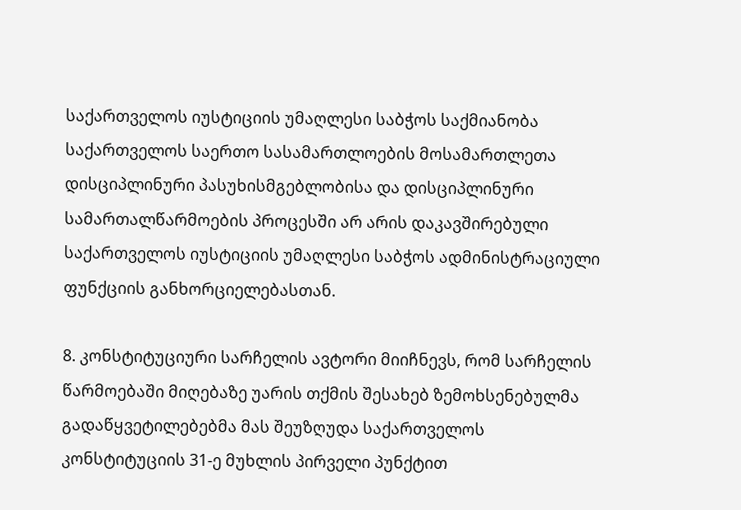საქართველოს იუსტიციის უმაღლესი საბჭოს საქმიანობა საქართველოს საერთო სასამართლოების მოსამართლეთა დისციპლინური პასუხისმგებლობისა და დისციპლინური სამართალწარმოების პროცესში არ არის დაკავშირებული საქართველოს იუსტიციის უმაღლესი საბჭოს ადმინისტრაციული ფუნქციის განხორციელებასთან.

8. კონსტიტუციური სარჩელის ავტორი მიიჩნევს, რომ სარჩელის წარმოებაში მიღებაზე უარის თქმის შესახებ ზემოხსენებულმა გადაწყვეტილებებმა მას შეუზღუდა საქართველოს კონსტიტუციის 31-ე მუხლის პირველი პუნქტით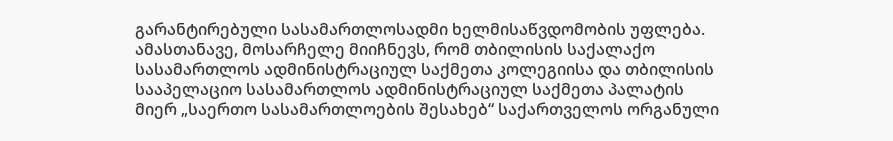გარანტირებული სასამართლოსადმი ხელმისაწვდომობის უფლება. ამასთანავე, მოსარჩელე მიიჩნევს, რომ თბილისის საქალაქო სასამართლოს ადმინისტრაციულ საქმეთა კოლეგიისა და თბილისის სააპელაციო სასამართლოს ადმინისტრაციულ საქმეთა პალატის მიერ „საერთო სასამართლოების შესახებ“ საქართველოს ორგანული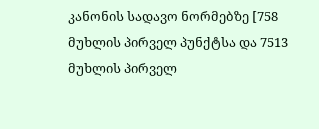კანონის სადავო ნორმებზე [758 მუხლის პირველ პუნქტსა და 7513 მუხლის პირველ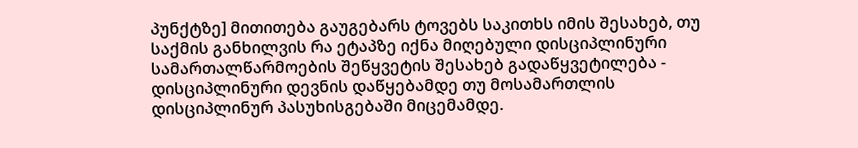პუნქტზე] მითითება გაუგებარს ტოვებს საკითხს იმის შესახებ, თუ საქმის განხილვის რა ეტაპზე იქნა მიღებული დისციპლინური სამართალწარმოების შეწყვეტის შესახებ გადაწყვეტილება - დისციპლინური დევნის დაწყებამდე თუ მოსამართლის დისციპლინურ პასუხისგებაში მიცემამდე.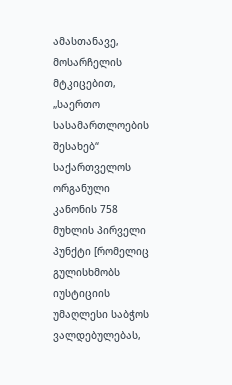ამასთანავე, მოსარჩელის მტკიცებით, „საერთო სასამართლოების შესახებ“ საქართველოს ორგანული კანონის 758 მუხლის პირველი პუნქტი [რომელიც გულისხმობს იუსტიციის უმაღლესი საბჭოს ვალდებულებას,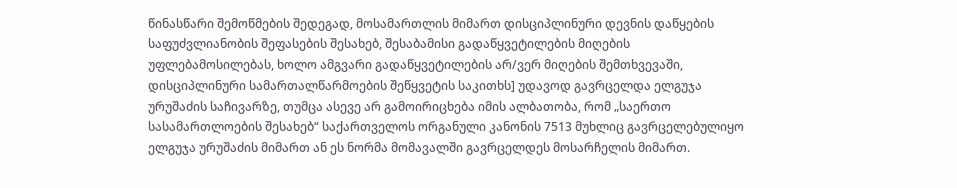წინასწარი შემოწმების შედეგად, მოსამართლის მიმართ დისციპლინური დევნის დაწყების საფუძვლიანობის შეფასების შესახებ, შესაბამისი გადაწყვეტილების მიღების უფლებამოსილებას, ხოლო ამგვარი გადაწყვეტილების არ/ვერ მიღების შემთხვევაში, დისციპლინური სამართალწარმოების შეწყვეტის საკითხს] უდავოდ გავრცელდა ელგუჯა ურუშაძის საჩივარზე, თუმცა ასევე არ გამოირიცხება იმის ალბათობა, რომ „საერთო სასამართლოების შესახებ“ საქართველოს ორგანული კანონის 7513 მუხლიც გავრცელებულიყო ელგუჯა ურუშაძის მიმართ ან ეს ნორმა მომავალში გავრცელდეს მოსარჩელის მიმართ.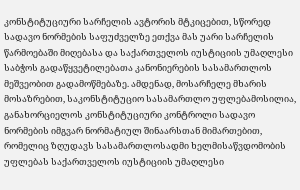კონსტიტუციური სარჩელის ავტორის მტკიცებით, სწორედ სადავო ნორმების საფუძველზე ეთქვა მას უარი სარჩელის წარმოებაში მიღებასა და საქართველოს იუსტიციის უმაღლესი საბჭოს გადაწყვეტილებათა კანონიერების სასამართლოს მეშვეობით გადამოწმებაზე. ამდენად, მოსარჩელე მხარის მოსაზრებით, საკონსტიტუციო სასამართლო უფლებამოსილია, განახორციელოს კონსტიტუციური კონტროლი სადავო ნორმების იმგვარ ნორმატიულ შინაარსთან მიმართებით, რომელიც ზღუდავს სასამართლოსადმი ხელმისაწვდომობის უფლებას საქართველოს იუსტიციის უმაღლესი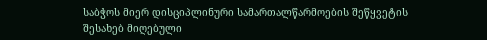საბჭოს მიერ დისციპლინური სამართალწარმოების შეწყვეტის შესახებ მიღებული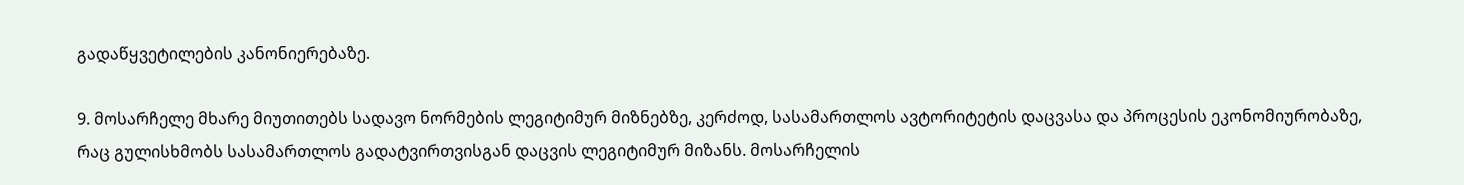გადაწყვეტილების კანონიერებაზე.

9. მოსარჩელე მხარე მიუთითებს სადავო ნორმების ლეგიტიმურ მიზნებზე, კერძოდ, სასამართლოს ავტორიტეტის დაცვასა და პროცესის ეკონომიურობაზე, რაც გულისხმობს სასამართლოს გადატვირთვისგან დაცვის ლეგიტიმურ მიზანს. მოსარჩელის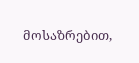მოსაზრებით,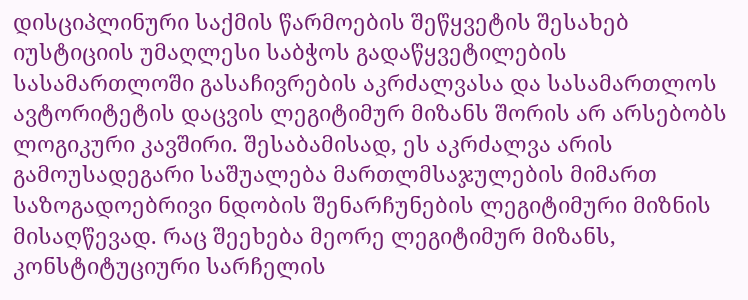დისციპლინური საქმის წარმოების შეწყვეტის შესახებ იუსტიციის უმაღლესი საბჭოს გადაწყვეტილების სასამართლოში გასაჩივრების აკრძალვასა და სასამართლოს ავტორიტეტის დაცვის ლეგიტიმურ მიზანს შორის არ არსებობს ლოგიკური კავშირი. შესაბამისად, ეს აკრძალვა არის გამოუსადეგარი საშუალება მართლმსაჯულების მიმართ საზოგადოებრივი ნდობის შენარჩუნების ლეგიტიმური მიზნის მისაღწევად. რაც შეეხება მეორე ლეგიტიმურ მიზანს, კონსტიტუციური სარჩელის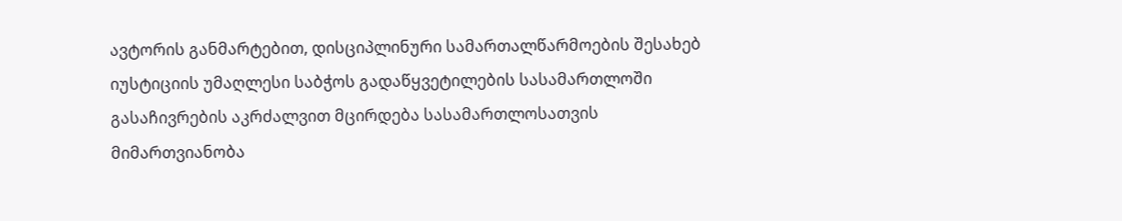ავტორის განმარტებით, დისციპლინური სამართალწარმოების შესახებ იუსტიციის უმაღლესი საბჭოს გადაწყვეტილების სასამართლოში გასაჩივრების აკრძალვით მცირდება სასამართლოსათვის მიმართვიანობა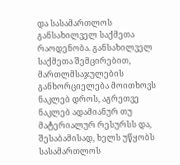და სასამართლოს განსახილველ საქმეთა რაოდენობა. განსახილველ საქმეთა შემცირებით, მართლმსაჯულების განხორციელება მოითხოვს ნაკლებ დროს, აგრეთვე ნაკლებ ადამიანურ თუ მატერიალურ რესურსს და, შესაბამისად, ხელს უწყობს სასამართლოს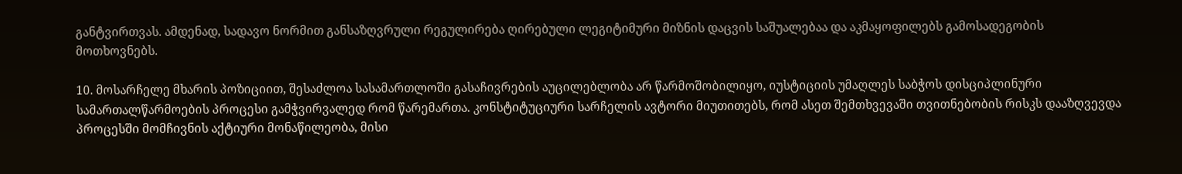განტვირთვას. ამდენად, სადავო ნორმით განსაზღვრული რეგულირება ღირებული ლეგიტიმური მიზნის დაცვის საშუალებაა და აკმაყოფილებს გამოსადეგობის მოთხოვნებს.

10. მოსარჩელე მხარის პოზიციით, შესაძლოა სასამართლოში გასაჩივრების აუცილებლობა არ წარმოშობილიყო, იუსტიციის უმაღლეს საბჭოს დისციპლინური სამართალწარმოების პროცესი გამჭვირვალედ რომ წარემართა. კონსტიტუციური სარჩელის ავტორი მიუთითებს, რომ ასეთ შემთხვევაში თვითნებობის რისკს დააზღვევდა პროცესში მომჩივნის აქტიური მონაწილეობა, მისი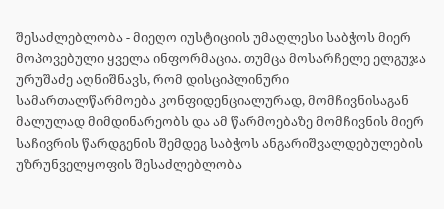შესაძლებლობა - მიეღო იუსტიციის უმაღლესი საბჭოს მიერ მოპოვებული ყველა ინფორმაცია. თუმცა მოსარჩელე ელგუჯა ურუშაძე აღნიშნავს, რომ დისციპლინური სამართალწარმოება კონფიდენციალურად, მომჩივნისაგან მალულად მიმდინარეობს და ამ წარმოებაზე მომჩივნის მიერ საჩივრის წარდგენის შემდეგ საბჭოს ანგარიშვალდებულების უზრუნველყოფის შესაძლებლობა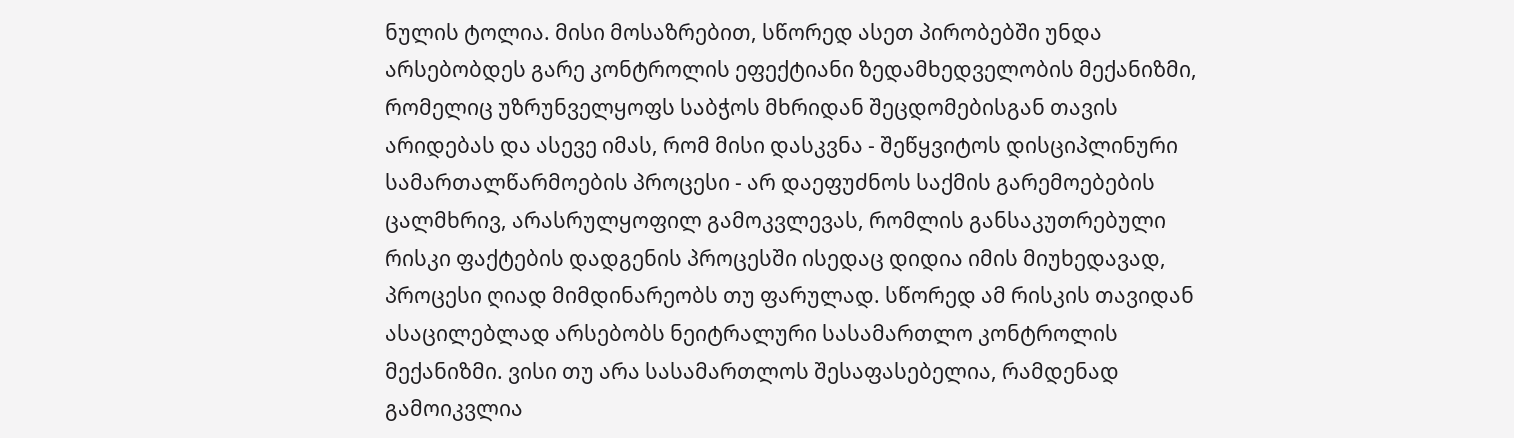ნულის ტოლია. მისი მოსაზრებით, სწორედ ასეთ პირობებში უნდა არსებობდეს გარე კონტროლის ეფექტიანი ზედამხედველობის მექანიზმი, რომელიც უზრუნველყოფს საბჭოს მხრიდან შეცდომებისგან თავის არიდებას და ასევე იმას, რომ მისი დასკვნა - შეწყვიტოს დისციპლინური სამართალწარმოების პროცესი - არ დაეფუძნოს საქმის გარემოებების ცალმხრივ, არასრულყოფილ გამოკვლევას, რომლის განსაკუთრებული რისკი ფაქტების დადგენის პროცესში ისედაც დიდია იმის მიუხედავად, პროცესი ღიად მიმდინარეობს თუ ფარულად. სწორედ ამ რისკის თავიდან ასაცილებლად არსებობს ნეიტრალური სასამართლო კონტროლის მექანიზმი. ვისი თუ არა სასამართლოს შესაფასებელია, რამდენად გამოიკვლია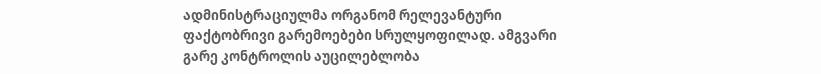ადმინისტრაციულმა ორგანომ რელევანტური ფაქტობრივი გარემოებები სრულყოფილად. ამგვარი გარე კონტროლის აუცილებლობა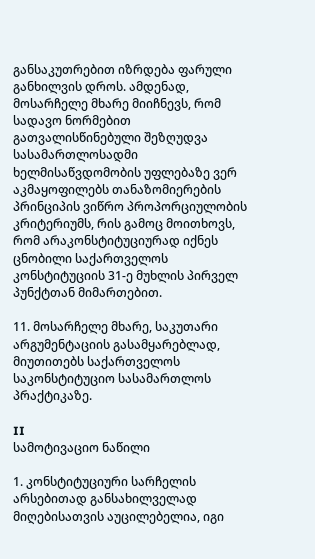განსაკუთრებით იზრდება ფარული განხილვის დროს. ამდენად, მოსარჩელე მხარე მიიჩნევს, რომ სადავო ნორმებით გათვალისწინებული შეზღუდვა სასამართლოსადმი ხელმისაწვდომობის უფლებაზე ვერ აკმაყოფილებს თანაზომიერების პრინციპის ვიწრო პროპორციულობის კრიტერიუმს, რის გამოც მოითხოვს, რომ არაკონსტიტუციურად იქნეს ცნობილი საქართველოს კონსტიტუციის 31-ე მუხლის პირველ პუნქტთან მიმართებით.

11. მოსარჩელე მხარე, საკუთარი არგუმენტაციის გასამყარებლად, მიუთითებს საქართველოს საკონსტიტუციო სასამართლოს პრაქტიკაზე.

II
სამოტივაციო ნაწილი

1. კონსტიტუციური სარჩელის არსებითად განსახილველად მიღებისათვის აუცილებელია, იგი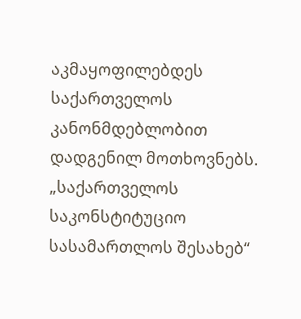აკმაყოფილებდეს საქართველოს კანონმდებლობით დადგენილ მოთხოვნებს. „საქართველოს საკონსტიტუციო სასამართლოს შესახებ“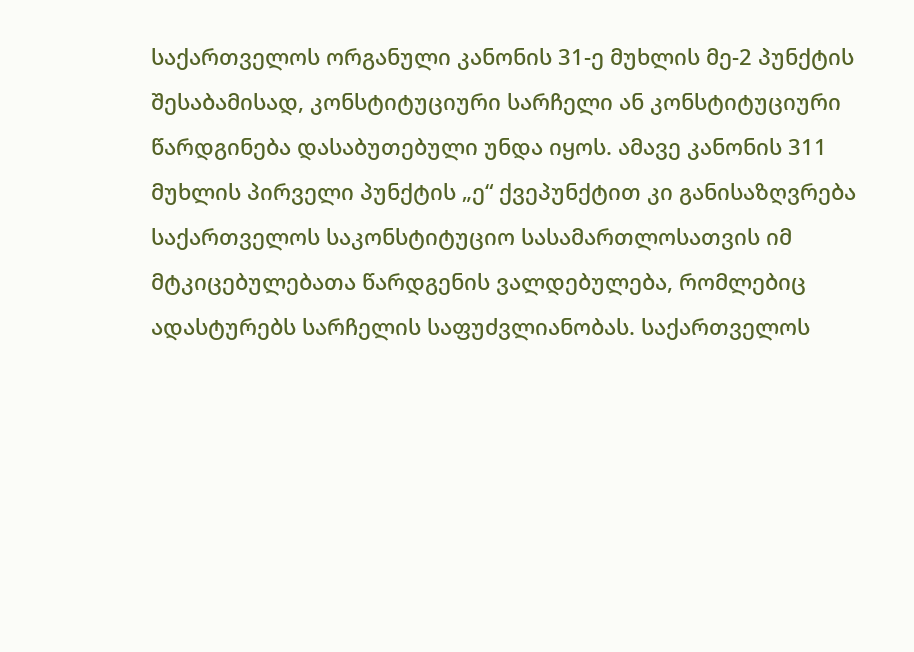საქართველოს ორგანული კანონის 31-ე მუხლის მე-2 პუნქტის შესაბამისად, კონსტიტუციური სარჩელი ან კონსტიტუციური წარდგინება დასაბუთებული უნდა იყოს. ამავე კანონის 311 მუხლის პირველი პუნქტის „ე“ ქვეპუნქტით კი განისაზღვრება საქართველოს საკონსტიტუციო სასამართლოსათვის იმ მტკიცებულებათა წარდგენის ვალდებულება, რომლებიც ადასტურებს სარჩელის საფუძვლიანობას. საქართველოს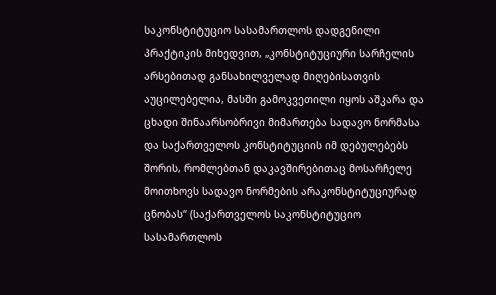საკონსტიტუციო სასამართლოს დადგენილი პრაქტიკის მიხედვით, „კონსტიტუციური სარჩელის არსებითად განსახილველად მიღებისათვის აუცილებელია, მასში გამოკვეთილი იყოს აშკარა და ცხადი შინაარსობრივი მიმართება სადავო ნორმასა და საქართველოს კონსტიტუციის იმ დებულებებს შორის, რომლებთან დაკავშირებითაც მოსარჩელე მოითხოვს სადავო ნორმების არაკონსტიტუციურად ცნობას“ (საქართველოს საკონსტიტუციო სასამართლოს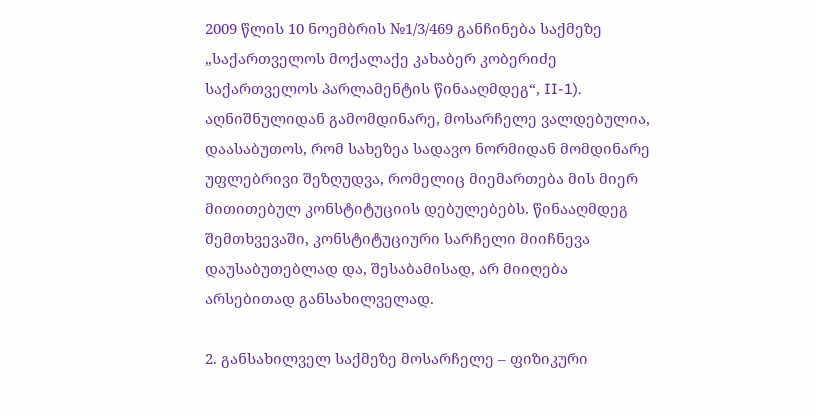2009 წლის 10 ნოემბრის №1/3/469 განჩინება საქმეზე „საქართველოს მოქალაქე კახაბერ კობერიძე საქართველოს პარლამენტის წინააღმდეგ“, II-1). აღნიშნულიდან გამომდინარე, მოსარჩელე ვალდებულია, დაასაბუთოს, რომ სახეზეა სადავო ნორმიდან მომდინარე უფლებრივი შეზღუდვა, რომელიც მიემართება მის მიერ მითითებულ კონსტიტუციის დებულებებს. წინააღმდეგ შემთხვევაში, კონსტიტუციური სარჩელი მიიჩნევა დაუსაბუთებლად და, შესაბამისად, არ მიიღება არსებითად განსახილველად.

2. განსახილველ საქმეზე მოსარჩელე – ფიზიკური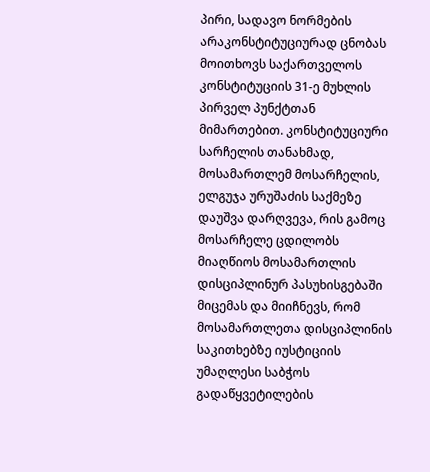პირი, სადავო ნორმების არაკონსტიტუციურად ცნობას მოითხოვს საქართველოს კონსტიტუციის 31-ე მუხლის პირველ პუნქტთან მიმართებით. კონსტიტუციური სარჩელის თანახმად, მოსამართლემ მოსარჩელის, ელგუჯა ურუშაძის საქმეზე დაუშვა დარღვევა, რის გამოც მოსარჩელე ცდილობს მიაღწიოს მოსამართლის დისციპლინურ პასუხისგებაში მიცემას და მიიჩნევს, რომ მოსამართლეთა დისციპლინის საკითხებზე იუსტიციის უმაღლესი საბჭოს გადაწყვეტილების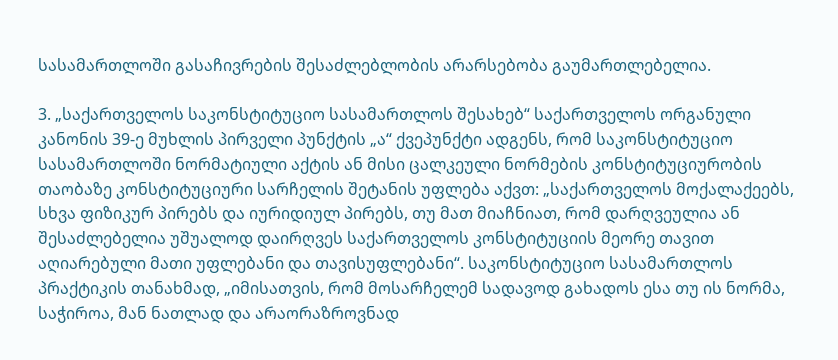სასამართლოში გასაჩივრების შესაძლებლობის არარსებობა გაუმართლებელია.

3. „საქართველოს საკონსტიტუციო სასამართლოს შესახებ“ საქართველოს ორგანული კანონის 39-ე მუხლის პირველი პუნქტის „ა“ ქვეპუნქტი ადგენს, რომ საკონსტიტუციო სასამართლოში ნორმატიული აქტის ან მისი ცალკეული ნორმების კონსტიტუციურობის თაობაზე კონსტიტუციური სარჩელის შეტანის უფლება აქვთ: „საქართველოს მოქალაქეებს, სხვა ფიზიკურ პირებს და იურიდიულ პირებს, თუ მათ მიაჩნიათ, რომ დარღვეულია ან შესაძლებელია უშუალოდ დაირღვეს საქართველოს კონსტიტუციის მეორე თავით აღიარებული მათი უფლებანი და თავისუფლებანი“. საკონსტიტუციო სასამართლოს პრაქტიკის თანახმად, „იმისათვის, რომ მოსარჩელემ სადავოდ გახადოს ესა თუ ის ნორმა, საჭიროა, მან ნათლად და არაორაზროვნად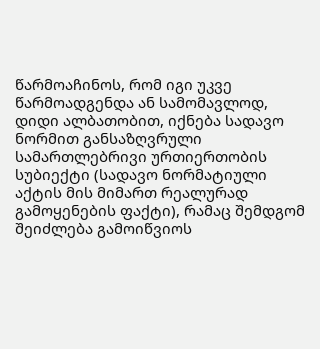წარმოაჩინოს, რომ იგი უკვე წარმოადგენდა ან სამომავლოდ, დიდი ალბათობით, იქნება სადავო ნორმით განსაზღვრული სამართლებრივი ურთიერთობის სუბიექტი (სადავო ნორმატიული აქტის მის მიმართ რეალურად გამოყენების ფაქტი), რამაც შემდგომ შეიძლება გამოიწვიოს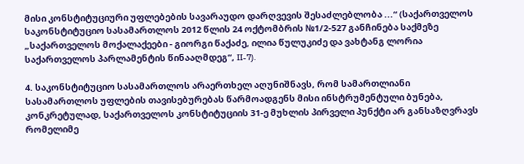მისი კონსტიტუციური უფლებების სავარაუდო დარღვევის შესაძლებლობა ...“ (საქართველოს საკონსტიტუციო სასამართლოს 2012 წლის 24 ოქტომბრის №1/2-527 განჩინება საქმეზე „საქართველოს მოქალაქეები - გიორგი წაქაძე, ილია წულუკიძე და ვახტანგ ლორია საქართველოს პარლამენტის წინააღმდეგ“, II-7).

4. საკონსტიტუციო სასამართლოს არაერთხელ აღუნიშნავს, რომ სამართლიანი სასამართლოს უფლების თავისებურებას წარმოადგენს მისი ინსტრუმენტული ბუნება, კონკრეტულად, საქართველოს კონსტიტუციის 31-ე მუხლის პირველი პუნქტი არ განსაზღვრავს რომელიმე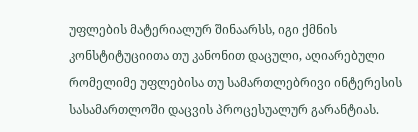უფლების მატერიალურ შინაარსს, იგი ქმნის კონსტიტუციითა თუ კანონით დაცული, აღიარებული რომელიმე უფლებისა თუ სამართლებრივი ინტერესის სასამართლოში დაცვის პროცესუალურ გარანტიას.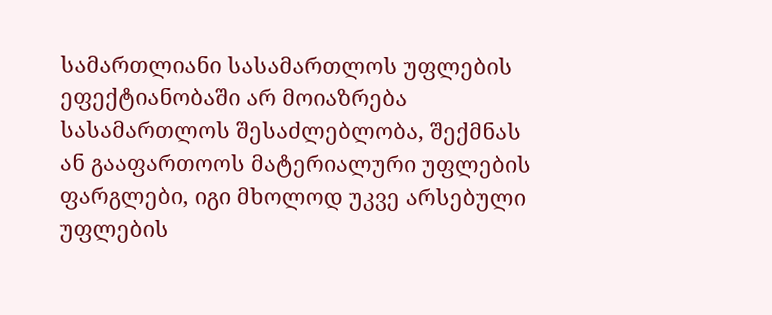სამართლიანი სასამართლოს უფლების ეფექტიანობაში არ მოიაზრება სასამართლოს შესაძლებლობა, შექმნას ან გააფართოოს მატერიალური უფლების ფარგლები, იგი მხოლოდ უკვე არსებული უფლების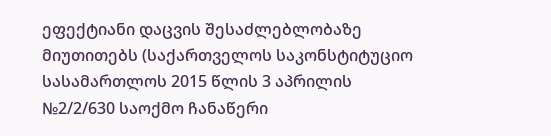ეფექტიანი დაცვის შესაძლებლობაზე მიუთითებს (საქართველოს საკონსტიტუციო სასამართლოს 2015 წლის 3 აპრილის №2/2/630 საოქმო ჩანაწერი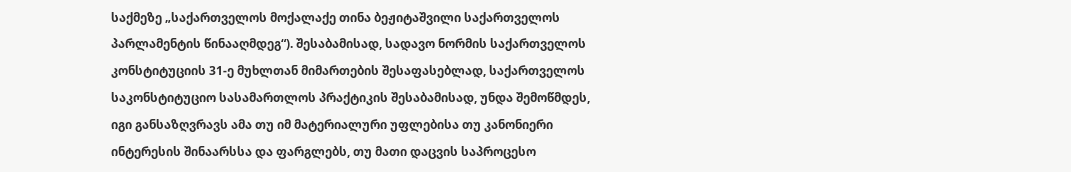საქმეზე „საქართველოს მოქალაქე თინა ბეჟიტაშვილი საქართველოს პარლამენტის წინააღმდეგ“). შესაბამისად, სადავო ნორმის საქართველოს კონსტიტუციის 31-ე მუხლთან მიმართების შესაფასებლად, საქართველოს საკონსტიტუციო სასამართლოს პრაქტიკის შესაბამისად, უნდა შემოწმდეს, იგი განსაზღვრავს ამა თუ იმ მატერიალური უფლებისა თუ კანონიერი ინტერესის შინაარსსა და ფარგლებს, თუ მათი დაცვის საპროცესო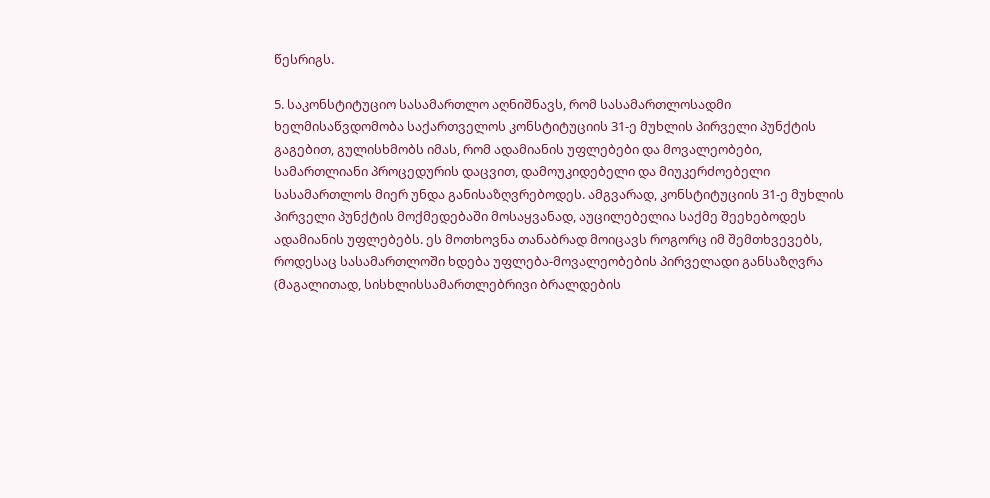წესრიგს.

5. საკონსტიტუციო სასამართლო აღნიშნავს, რომ სასამართლოსადმი ხელმისაწვდომობა საქართველოს კონსტიტუციის 31-ე მუხლის პირველი პუნქტის გაგებით, გულისხმობს იმას, რომ ადამიანის უფლებები და მოვალეობები, სამართლიანი პროცედურის დაცვით, დამოუკიდებელი და მიუკერძოებელი სასამართლოს მიერ უნდა განისაზღვრებოდეს. ამგვარად, კონსტიტუციის 31-ე მუხლის პირველი პუნქტის მოქმედებაში მოსაყვანად, აუცილებელია საქმე შეეხებოდეს ადამიანის უფლებებს. ეს მოთხოვნა თანაბრად მოიცავს როგორც იმ შემთხვევებს, როდესაც სასამართლოში ხდება უფლება-მოვალეობების პირველადი განსაზღვრა (მაგალითად, სისხლისსამართლებრივი ბრალდების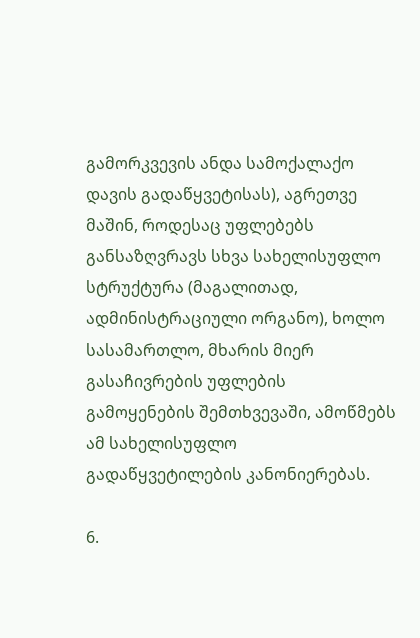გამორკვევის ანდა სამოქალაქო დავის გადაწყვეტისას), აგრეთვე მაშინ, როდესაც უფლებებს განსაზღვრავს სხვა სახელისუფლო სტრუქტურა (მაგალითად, ადმინისტრაციული ორგანო), ხოლო სასამართლო, მხარის მიერ გასაჩივრების უფლების გამოყენების შემთხვევაში, ამოწმებს ამ სახელისუფლო გადაწყვეტილების კანონიერებას.

6.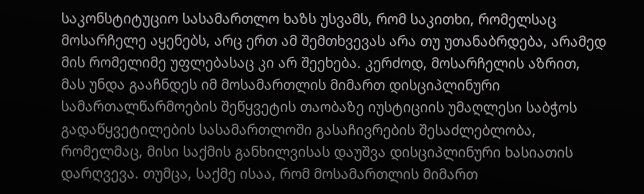საკონსტიტუციო სასამართლო ხაზს უსვამს, რომ საკითხი, რომელსაც მოსარჩელე აყენებს, არც ერთ ამ შემთხვევას არა თუ უთანაბრდება, არამედ მის რომელიმე უფლებასაც კი არ შეეხება. კერძოდ, მოსარჩელის აზრით, მას უნდა გააჩნდეს იმ მოსამართლის მიმართ დისციპლინური სამართალწარმოების შეწყვეტის თაობაზე იუსტიციის უმაღლესი საბჭოს გადაწყვეტილების სასამართლოში გასაჩივრების შესაძლებლობა, რომელმაც, მისი საქმის განხილვისას დაუშვა დისციპლინური ხასიათის დარღვევა. თუმცა, საქმე ისაა, რომ მოსამართლის მიმართ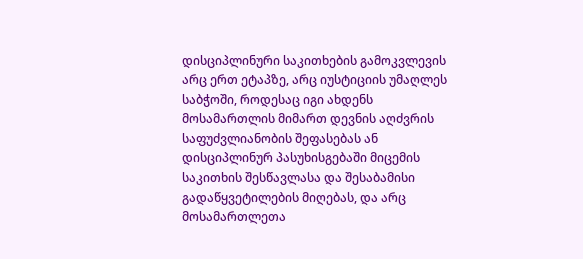დისციპლინური საკითხების გამოკვლევის არც ერთ ეტაპზე, არც იუსტიციის უმაღლეს საბჭოში, როდესაც იგი ახდენს მოსამართლის მიმართ დევნის აღძვრის საფუძვლიანობის შეფასებას ან დისციპლინურ პასუხისგებაში მიცემის საკითხის შესწავლასა და შესაბამისი გადაწყვეტილების მიღებას, და არც მოსამართლეთა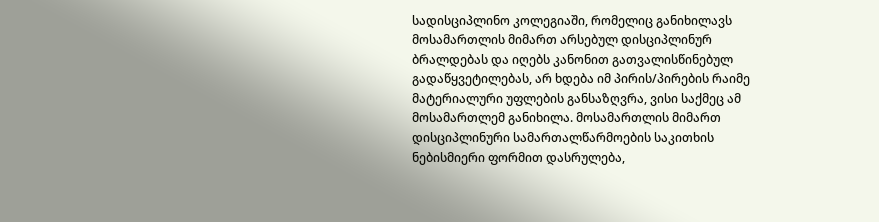სადისციპლინო კოლეგიაში, რომელიც განიხილავს მოსამართლის მიმართ არსებულ დისციპლინურ ბრალდებას და იღებს კანონით გათვალისწინებულ გადაწყვეტილებას, არ ხდება იმ პირის/პირების რაიმე მატერიალური უფლების განსაზღვრა, ვისი საქმეც ამ მოსამართლემ განიხილა. მოსამართლის მიმართ დისციპლინური სამართალწარმოების საკითხის ნებისმიერი ფორმით დასრულება,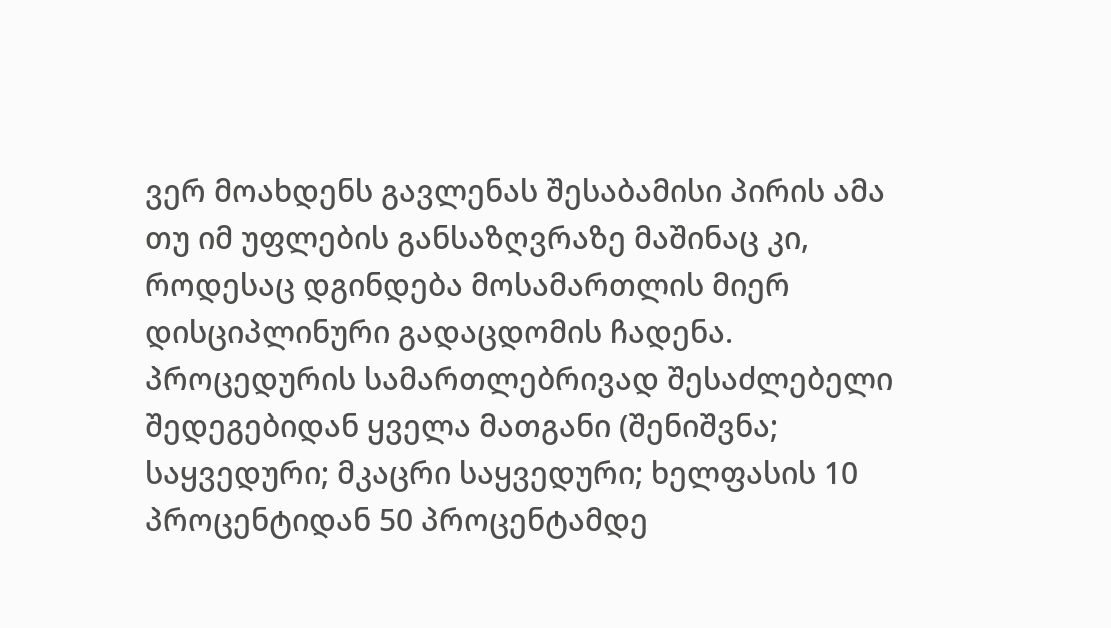ვერ მოახდენს გავლენას შესაბამისი პირის ამა თუ იმ უფლების განსაზღვრაზე მაშინაც კი, როდესაც დგინდება მოსამართლის მიერ დისციპლინური გადაცდომის ჩადენა. პროცედურის სამართლებრივად შესაძლებელი შედეგებიდან ყველა მათგანი (შენიშვნა; საყვედური; მკაცრი საყვედური; ხელფასის 10 პროცენტიდან 50 პროცენტამდე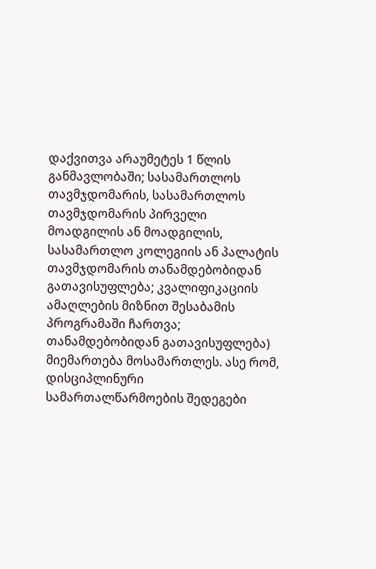დაქვითვა არაუმეტეს 1 წლის განმავლობაში; სასამართლოს თავმჯდომარის, სასამართლოს თავმჯდომარის პირველი მოადგილის ან მოადგილის, სასამართლო კოლეგიის ან პალატის თავმჯდომარის თანამდებობიდან გათავისუფლება; კვალიფიკაციის ამაღლების მიზნით შესაბამის პროგრამაში ჩართვა; თანამდებობიდან გათავისუფლება) მიემართება მოსამართლეს. ასე რომ, დისციპლინური სამართალწარმოების შედეგები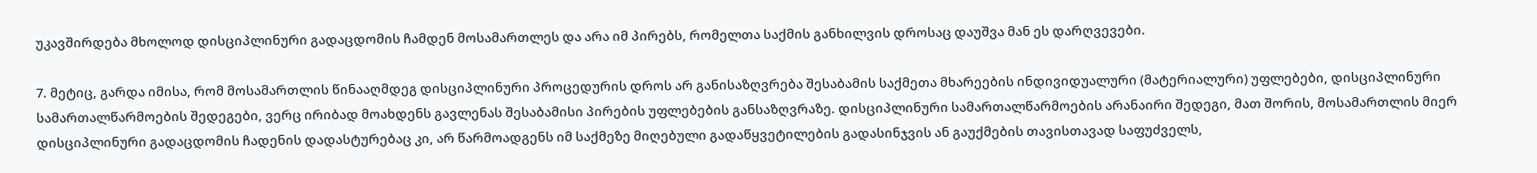უკავშირდება მხოლოდ დისციპლინური გადაცდომის ჩამდენ მოსამართლეს და არა იმ პირებს, რომელთა საქმის განხილვის დროსაც დაუშვა მან ეს დარღვევები.

7. მეტიც, გარდა იმისა, რომ მოსამართლის წინააღმდეგ დისციპლინური პროცედურის დროს არ განისაზღვრება შესაბამის საქმეთა მხარეების ინდივიდუალური (მატერიალური) უფლებები, დისციპლინური სამართალწარმოების შედეგები, ვერც ირიბად მოახდენს გავლენას შესაბამისი პირების უფლებების განსაზღვრაზე. დისციპლინური სამართალწარმოების არანაირი შედეგი, მათ შორის, მოსამართლის მიერ დისციპლინური გადაცდომის ჩადენის დადასტურებაც კი, არ წარმოადგენს იმ საქმეზე მიღებული გადაწყვეტილების გადასინჯვის ან გაუქმების თავისთავად საფუძველს,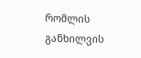რომლის განხილვის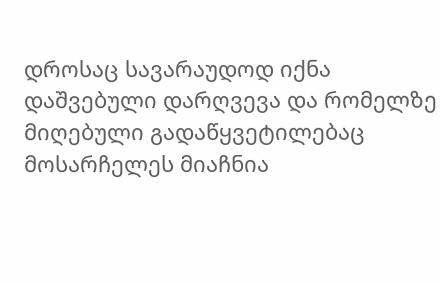დროსაც სავარაუდოდ იქნა დაშვებული დარღვევა და რომელზე მიღებული გადაწყვეტილებაც მოსარჩელეს მიაჩნია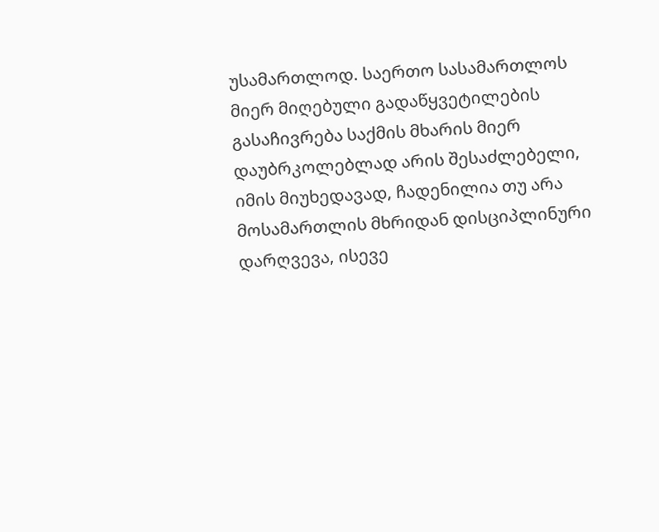უსამართლოდ. საერთო სასამართლოს მიერ მიღებული გადაწყვეტილების გასაჩივრება საქმის მხარის მიერ დაუბრკოლებლად არის შესაძლებელი, იმის მიუხედავად, ჩადენილია თუ არა მოსამართლის მხრიდან დისციპლინური დარღვევა, ისევე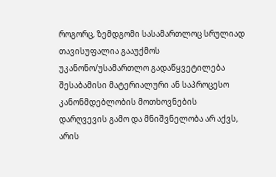როგორც, ზემდგომი სასამართლოც სრულიად თავისუფალია გააუქმოს უკანონო/უსამართლო გადაწყვეტილება შესაბამისი მატერიალური ან საპროცესო კანონმდებლობის მოთხოვნების დარღვევის გამო და მნიშვნელობა არ აქვს, არის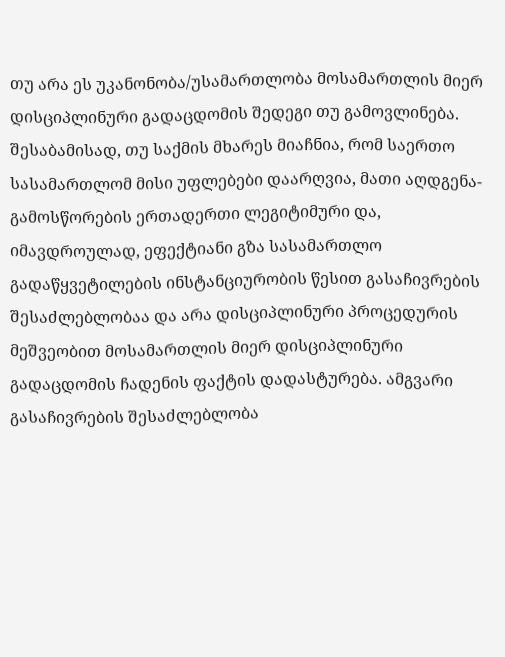თუ არა ეს უკანონობა/უსამართლობა მოსამართლის მიერ დისციპლინური გადაცდომის შედეგი თუ გამოვლინება. შესაბამისად, თუ საქმის მხარეს მიაჩნია, რომ საერთო სასამართლომ მისი უფლებები დაარღვია, მათი აღდგენა-გამოსწორების ერთადერთი ლეგიტიმური და, იმავდროულად, ეფექტიანი გზა სასამართლო გადაწყვეტილების ინსტანციურობის წესით გასაჩივრების შესაძლებლობაა და არა დისციპლინური პროცედურის მეშვეობით მოსამართლის მიერ დისციპლინური გადაცდომის ჩადენის ფაქტის დადასტურება. ამგვარი გასაჩივრების შესაძლებლობა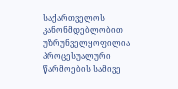საქართველოს კანონმდებლობით უზრუნველყოფილია პროცესუალური წარმოების სამივე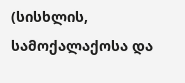(სისხლის, სამოქალაქოსა და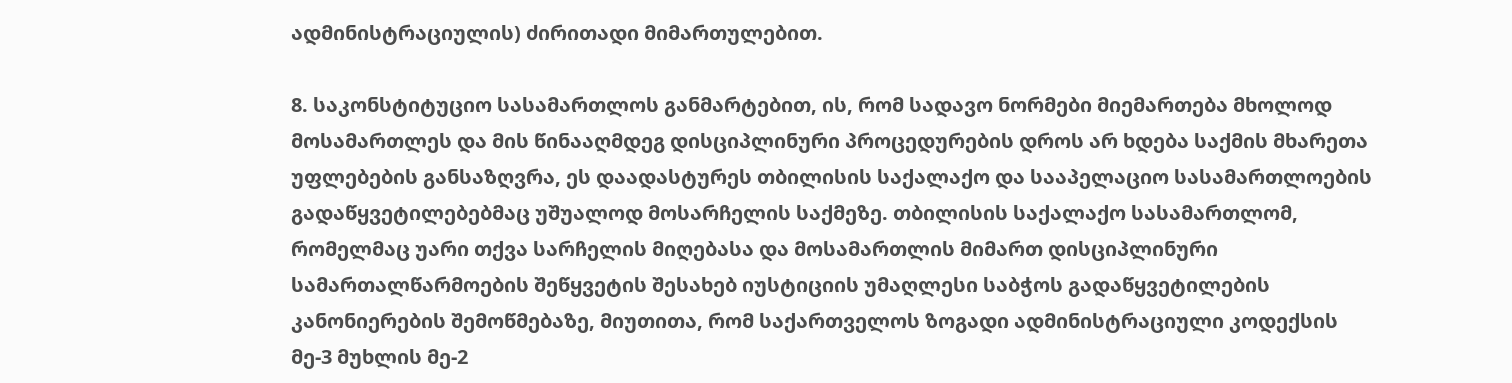ადმინისტრაციულის) ძირითადი მიმართულებით.

8. საკონსტიტუციო სასამართლოს განმარტებით, ის, რომ სადავო ნორმები მიემართება მხოლოდ მოსამართლეს და მის წინააღმდეგ დისციპლინური პროცედურების დროს არ ხდება საქმის მხარეთა უფლებების განსაზღვრა, ეს დაადასტურეს თბილისის საქალაქო და სააპელაციო სასამართლოების გადაწყვეტილებებმაც უშუალოდ მოსარჩელის საქმეზე. თბილისის საქალაქო სასამართლომ, რომელმაც უარი თქვა სარჩელის მიღებასა და მოსამართლის მიმართ დისციპლინური სამართალწარმოების შეწყვეტის შესახებ იუსტიციის უმაღლესი საბჭოს გადაწყვეტილების კანონიერების შემოწმებაზე, მიუთითა, რომ საქართველოს ზოგადი ადმინისტრაციული კოდექსის მე-3 მუხლის მე-2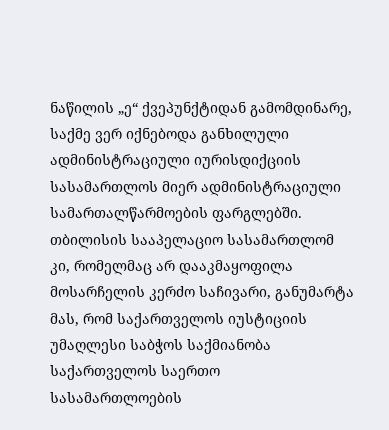ნაწილის „ე“ ქვეპუნქტიდან გამომდინარე, საქმე ვერ იქნებოდა განხილული ადმინისტრაციული იურისდიქციის სასამართლოს მიერ ადმინისტრაციული სამართალწარმოების ფარგლებში. თბილისის სააპელაციო სასამართლომ კი, რომელმაც არ დააკმაყოფილა მოსარჩელის კერძო საჩივარი, განუმარტა მას, რომ საქართველოს იუსტიციის უმაღლესი საბჭოს საქმიანობა საქართველოს საერთო სასამართლოების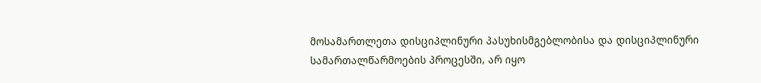მოსამართლეთა დისციპლინური პასუხისმგებლობისა და დისციპლინური სამართალწარმოების პროცესში, არ იყო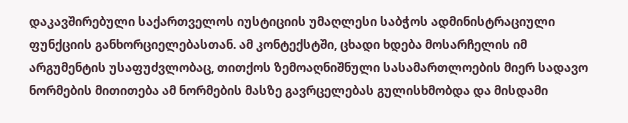დაკავშირებული საქართველოს იუსტიციის უმაღლესი საბჭოს ადმინისტრაციული ფუნქციის განხორციელებასთან. ამ კონტექსტში, ცხადი ხდება მოსარჩელის იმ არგუმენტის უსაფუძვლობაც, თითქოს ზემოაღნიშნული სასამართლოების მიერ სადავო ნორმების მითითება ამ ნორმების მასზე გავრცელებას გულისხმობდა და მისდამი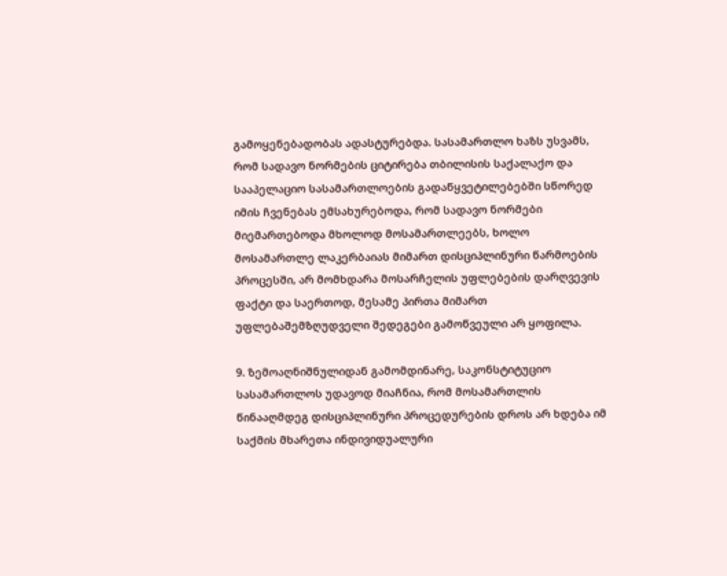გამოყენებადობას ადასტურებდა. სასამართლო ხაზს უსვამს, რომ სადავო ნორმების ციტირება თბილისის საქალაქო და სააპელაციო სასამართლოების გადაწყვეტილებებში სწორედ იმის ჩვენებას ემსახურებოდა, რომ სადავო ნორმები მიემართებოდა მხოლოდ მოსამართლეებს, ხოლო მოსამართლე ლაკერბაიას მიმართ დისციპლინური წარმოების პროცესში, არ მომხდარა მოსარჩელის უფლებების დარღვევის ფაქტი და საერთოდ, მესამე პირთა მიმართ უფლებაშემზღუდველი შედეგები გამოწვეული არ ყოფილა.

9. ზემოაღნიშნულიდან გამომდინარე, საკონსტიტუციო სასამართლოს უდავოდ მიაჩნია, რომ მოსამართლის წინააღმდეგ დისციპლინური პროცედურების დროს არ ხდება იმ საქმის მხარეთა ინდივიდუალური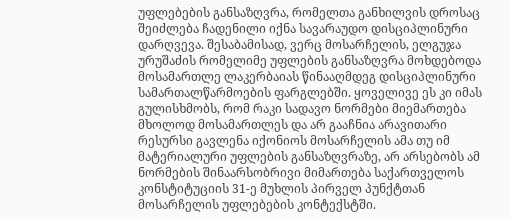უფლებების განსაზღვრა, რომელთა განხილვის დროსაც შეიძლება ჩადენილი იქნა სავარაუდო დისციპლინური დარღვევა. შესაბამისად, ვერც მოსარჩელის, ელგუჯა ურუშაძის რომელიმე უფლების განსაზღვრა მოხდებოდა მოსამართლე ლაკერბაიას წინააღმდეგ დისციპლინური სამართალწარმოების ფარგლებში. ყოველივე ეს კი იმას გულისხმობს, რომ რაკი სადავო ნორმები მიემართება მხოლოდ მოსამართლეს და არ გააჩნია არავითარი რესურსი გავლენა იქონიოს მოსარჩელის ამა თუ იმ მატერიალური უფლების განსაზღვრაზე, არ არსებობს ამ ნორმების შინაარსობრივი მიმართება საქართველოს კონსტიტუციის 31-ე მუხლის პირველ პუნქტთან მოსარჩელის უფლებების კონტექსტში.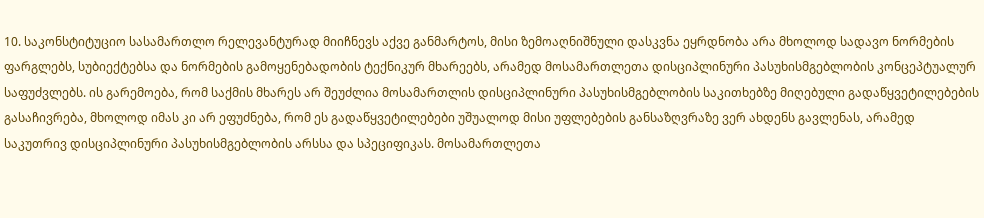10. საკონსტიტუციო სასამართლო რელევანტურად მიიჩნევს აქვე განმარტოს, მისი ზემოაღნიშნული დასკვნა ეყრდნობა არა მხოლოდ სადავო ნორმების ფარგლებს, სუბიექტებსა და ნორმების გამოყენებადობის ტექნიკურ მხარეებს, არამედ მოსამართლეთა დისციპლინური პასუხისმგებლობის კონცეპტუალურ საფუძვლებს. ის გარემოება, რომ საქმის მხარეს არ შეუძლია მოსამართლის დისციპლინური პასუხისმგებლობის საკითხებზე მიღებული გადაწყვეტილებების გასაჩივრება, მხოლოდ იმას კი არ ეფუძნება, რომ ეს გადაწყვეტილებები უშუალოდ მისი უფლებების განსაზღვრაზე ვერ ახდენს გავლენას, არამედ საკუთრივ დისციპლინური პასუხისმგებლობის არსსა და სპეციფიკას. მოსამართლეთა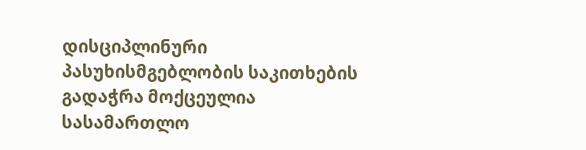დისციპლინური პასუხისმგებლობის საკითხების გადაჭრა მოქცეულია სასამართლო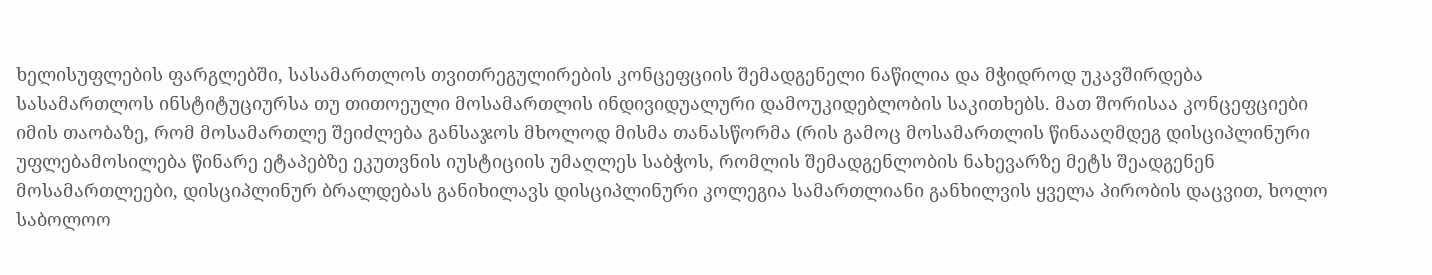ხელისუფლების ფარგლებში, სასამართლოს თვითრეგულირების კონცეფციის შემადგენელი ნაწილია და მჭიდროდ უკავშირდება სასამართლოს ინსტიტუციურსა თუ თითოეული მოსამართლის ინდივიდუალური დამოუკიდებლობის საკითხებს. მათ შორისაა კონცეფციები იმის თაობაზე, რომ მოსამართლე შეიძლება განსაჯოს მხოლოდ მისმა თანასწორმა (რის გამოც მოსამართლის წინააღმდეგ დისციპლინური უფლებამოსილება წინარე ეტაპებზე ეკუთვნის იუსტიციის უმაღლეს საბჭოს, რომლის შემადგენლობის ნახევარზე მეტს შეადგენენ მოსამართლეები, დისციპლინურ ბრალდებას განიხილავს დისციპლინური კოლეგია სამართლიანი განხილვის ყველა პირობის დაცვით, ხოლო საბოლოო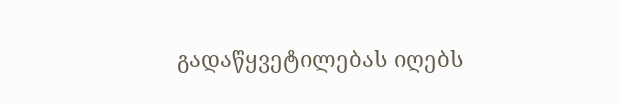გადაწყვეტილებას იღებს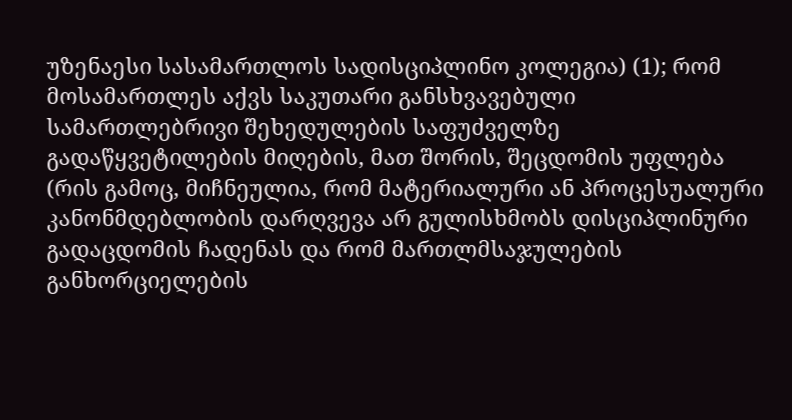უზენაესი სასამართლოს სადისციპლინო კოლეგია) (1); რომ მოსამართლეს აქვს საკუთარი განსხვავებული სამართლებრივი შეხედულების საფუძველზე გადაწყვეტილების მიღების, მათ შორის, შეცდომის უფლება (რის გამოც, მიჩნეულია, რომ მატერიალური ან პროცესუალური კანონმდებლობის დარღვევა არ გულისხმობს დისციპლინური გადაცდომის ჩადენას და რომ მართლმსაჯულების განხორციელების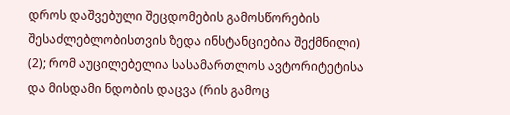დროს დაშვებული შეცდომების გამოსწორების შესაძლებლობისთვის ზედა ინსტანციებია შექმნილი) (2); რომ აუცილებელია სასამართლოს ავტორიტეტისა და მისდამი ნდობის დაცვა (რის გამოც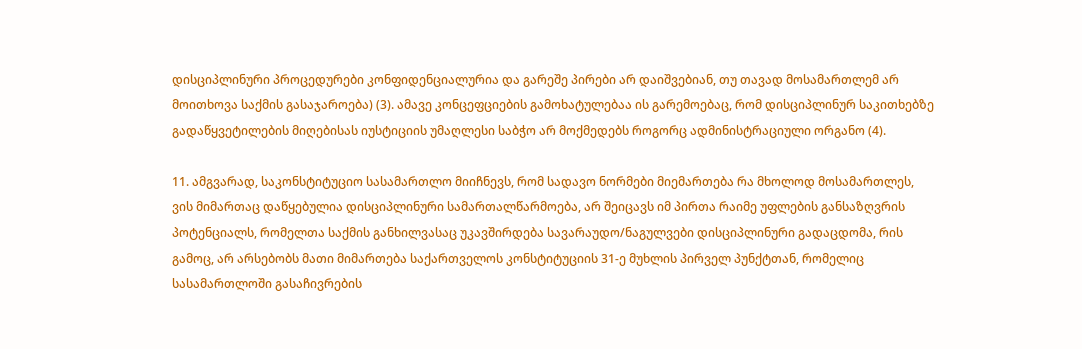დისციპლინური პროცედურები კონფიდენციალურია და გარეშე პირები არ დაიშვებიან, თუ თავად მოსამართლემ არ მოითხოვა საქმის გასაჯაროება) (3). ამავე კონცეფციების გამოხატულებაა ის გარემოებაც, რომ დისციპლინურ საკითხებზე გადაწყვეტილების მიღებისას იუსტიციის უმაღლესი საბჭო არ მოქმედებს როგორც ადმინისტრაციული ორგანო (4).

11. ამგვარად, საკონსტიტუციო სასამართლო მიიჩნევს, რომ სადავო ნორმები მიემართება რა მხოლოდ მოსამართლეს, ვის მიმართაც დაწყებულია დისციპლინური სამართალწარმოება, არ შეიცავს იმ პირთა რაიმე უფლების განსაზღვრის პოტენციალს, რომელთა საქმის განხილვასაც უკავშირდება სავარაუდო/ნაგულვები დისციპლინური გადაცდომა, რის გამოც, არ არსებობს მათი მიმართება საქართველოს კონსტიტუციის 31-ე მუხლის პირველ პუნქტთან, რომელიც სასამართლოში გასაჩივრების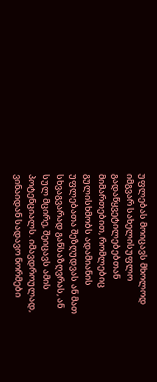უფლებას მოიცავს მხოლოდ იმგვარ სახელისუფლო გადაწყვეტილებებთან მიმართებით, რომლებიც გულისხმობს ადამიანის უფლებათა შეზღუდვას ან მათ სხვაგვარად განსაზღვრას, ან სულ მცირე, შეიცავს ამის პოტენციალს. იმავდროულად, ვინაიდან სადავო ნორმები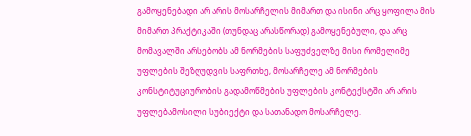გამოყენებადი არ არის მოსარჩელის მიმართ და ისინი არც ყოფილა მის მიმართ პრაქტიკაში (თუნდაც არასწორად) გამოყენებული, და არც მომავალში არსებობს ამ ნორმების საფუძველზე მისი რომელიმე უფლების შეზღუდვის საფრთხე, მოსარჩელე ამ ნორმების კონსტიტუციურობის გადამოწმების უფლების კონტექსტში არ არის უფლებამოსილი სუბიექტი და სათანადო მოსარჩელე.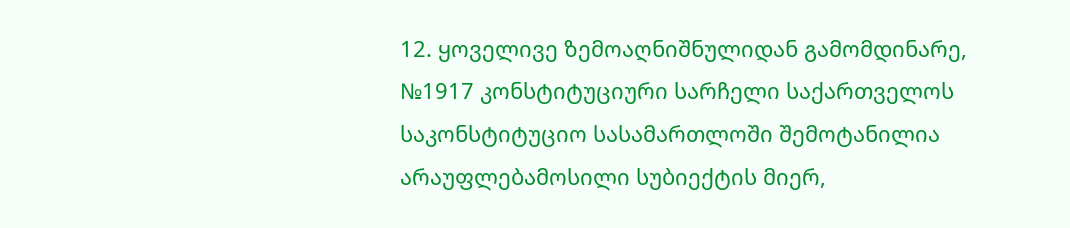12. ყოველივე ზემოაღნიშნულიდან გამომდინარე, №1917 კონსტიტუციური სარჩელი საქართველოს საკონსტიტუციო სასამართლოში შემოტანილია არაუფლებამოსილი სუბიექტის მიერ,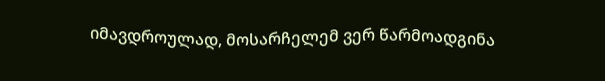იმავდროულად, მოსარჩელემ ვერ წარმოადგინა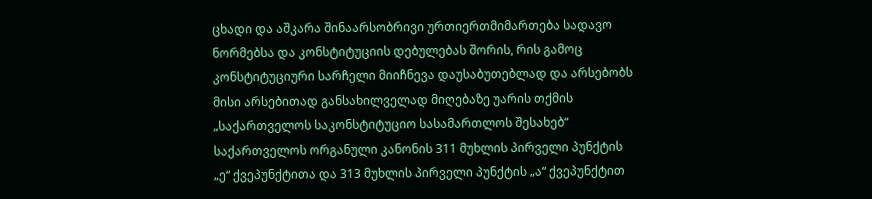ცხადი და აშკარა შინაარსობრივი ურთიერთმიმართება სადავო ნორმებსა და კონსტიტუციის დებულებას შორის, რის გამოც კონსტიტუციური სარჩელი მიიჩნევა დაუსაბუთებლად და არსებობს მისი არსებითად განსახილველად მიღებაზე უარის თქმის „საქართველოს საკონსტიტუციო სასამართლოს შესახებ“ საქართველოს ორგანული კანონის 311 მუხლის პირველი პუნქტის „ე“ ქვეპუნქტითა და 313 მუხლის პირველი პუნქტის „ა“ ქვეპუნქტით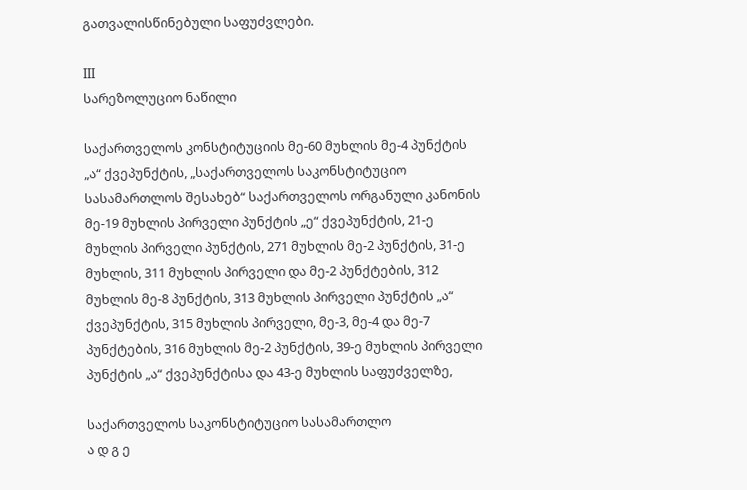გათვალისწინებული საფუძვლები.

III
სარეზოლუციო ნაწილი

საქართველოს კონსტიტუციის მე-60 მუხლის მე-4 პუნქტის „ა“ ქვეპუნქტის, „საქართველოს საკონსტიტუციო სასამართლოს შესახებ“ საქართველოს ორგანული კანონის მე-19 მუხლის პირველი პუნქტის „ე“ ქვეპუნქტის, 21-ე მუხლის პირველი პუნქტის, 271 მუხლის მე-2 პუნქტის, 31-ე მუხლის, 311 მუხლის პირველი და მე-2 პუნქტების, 312 მუხლის მე-8 პუნქტის, 313 მუხლის პირველი პუნქტის „ა“ ქვეპუნქტის, 315 მუხლის პირველი, მე-3, მე-4 და მე-7 პუნქტების, 316 მუხლის მე-2 პუნქტის, 39-ე მუხლის პირველი პუნქტის „ა“ ქვეპუნქტისა და 43-ე მუხლის საფუძველზე,

საქართველოს საკონსტიტუციო სასამართლო
ა დ გ ე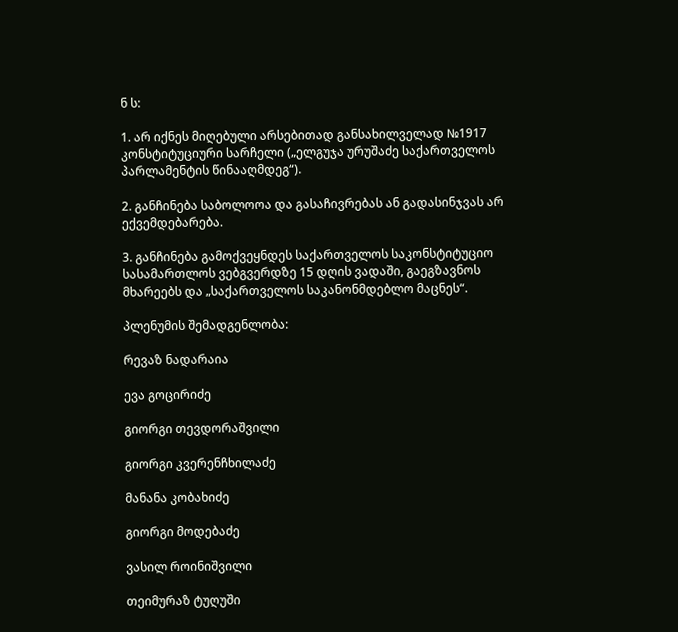ნ ს:

1. არ იქნეს მიღებული არსებითად განსახილველად №1917 კონსტიტუციური სარჩელი („ელგუჯა ურუშაძე საქართველოს პარლამენტის წინააღმდეგ“).

2. განჩინება საბოლოოა და გასაჩივრებას ან გადასინჯვას არ ექვემდებარება.

3. განჩინება გამოქვეყნდეს საქართველოს საკონსტიტუციო სასამართლოს ვებგვერდზე 15 დღის ვადაში, გაეგზავნოს მხარეებს და „საქართველოს საკანონმდებლო მაცნეს“.

პლენუმის შემადგენლობა:

რევაზ ნადარაია

ევა გოცირიძე

გიორგი თევდორაშვილი

გიორგი კვერენჩხილაძე

მანანა კობახიძე

გიორგი მოდებაძე

ვასილ როინიშვილი

თეიმურაზ ტუღუში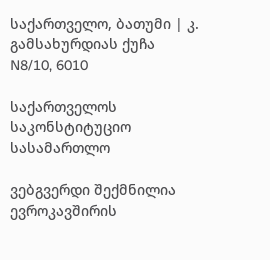საქართველო, ბათუმი | კ. გამსახურდიას ქუჩა N8/10, 6010

საქართველოს საკონსტიტუციო სასამართლო

ვებგვერდი შექმნილია ევროკავშირის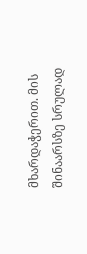მხარდაჭერით. მის შინაარსზე სრულად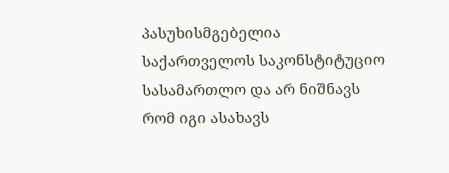პასუხისმგებელია საქართველოს საკონსტიტუციო სასამართლო და არ ნიშნავს რომ იგი ასახავს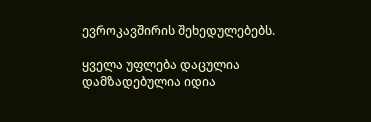ევროკავშირის შეხედულებებს.

ყველა უფლება დაცულია დამზადებულია იდია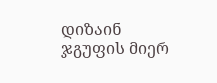დიზაინ ჯგუფის მიერ